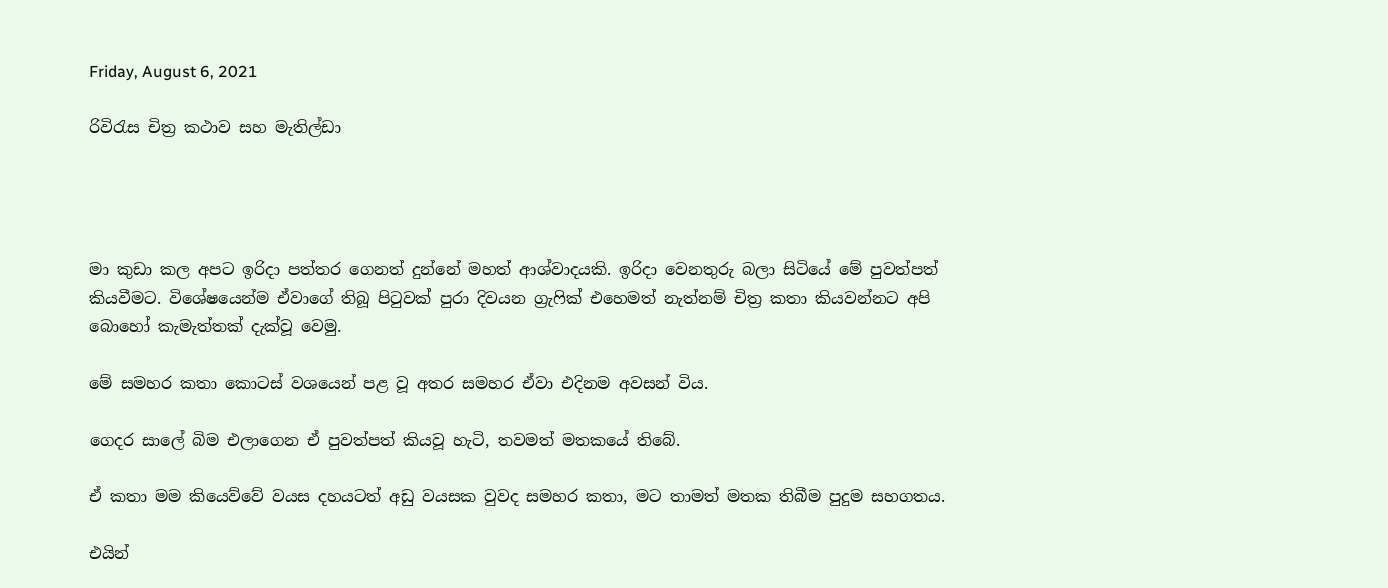Friday, August 6, 2021

රිවිරැස චිත්‍ර කථාව සහ මැතිල්ඩා




මා කුඩා කල අපට ඉරිදා පත්තර ගෙනත් දුන්නේ මහත් ආශ්වාදයකි. ඉරිදා වෙනතුරු බලා සිටියේ මේ පුවත්පත් කියවීමට. විශේෂයෙන්ම ඒවාගේ තිබූ පිටුවක් පුරා දිවයන ග්‍රැෆික් එහෙමත් නැත්නම් චිත්‍ර කතා කියවන්නට අපි බොහෝ කැමැත්තක් දැක්වූ වෙමු.

මේ සමහර කතා කොටස් වශයෙන් පළ වූ අතර සමහර ඒවා එදිනම අවසන් විය.

ගෙදර සාලේ බිම එලාගෙන ඒ පුවත්පත් කියවූ හැටි, තවමත් මතකයේ තිබේ.

ඒ කතා මම කියෙව්වේ වයස දහයටත් අඩු වයසක වුවද සමහර කතා, මට තාමත් මතක තිබීම පුදුම සහගතය.

එයින්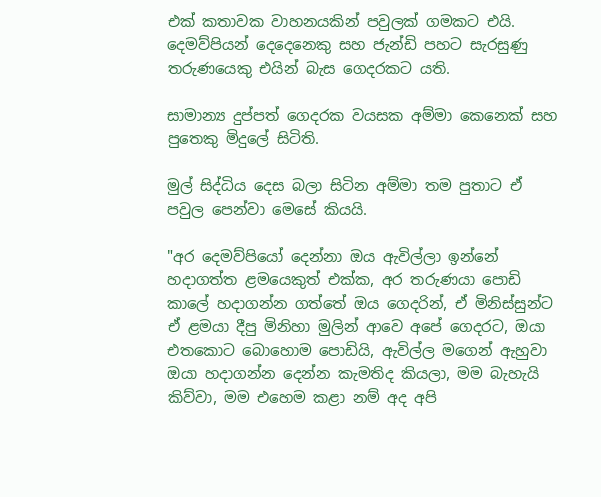එක් කතාවක වාහනයකින් පවුලක් ගමකට එයි. දෙමව්පියන් දෙදෙනෙකු සහ ජැන්ඩි පහට සැරසුණු තරුණයෙකු එයින් බැස ගෙදරකට යති.

සාමාන්‍ය දුප්පත් ගෙදරක වයසක අම්මා කෙනෙක් සහ පුතෙකු මිදුලේ සිටිති.

මුල් සිද්ධිය දෙස බලා සිටින අම්මා තම පුතාට ඒ පවුල පෙන්වා මෙසේ කියයි.

"අර දෙමව්පියෝ දෙන්නා ඔය ඇවිල්ලා ඉන්නේ හදාගත්ත ළමයෙකුත් එක්ක, අර තරුණයා පොඩි කාලේ හදාගන්න ගත්තේ ඔය ගෙදරින්, ඒ මිනිස්සුන්ට ඒ ළමයා දීපු මිනිහා මුලින් ආවෙ අපේ ගෙදරට, ඔයා එතකොට බොහොම පොඩියි, ඇවිල්ල මගෙන් ඇහුවා ඔයා හදාගන්න දෙන්න කැමතිද කියලා, මම බැහැයි කිව්වා, මම එහෙම කළා නම් අද අපි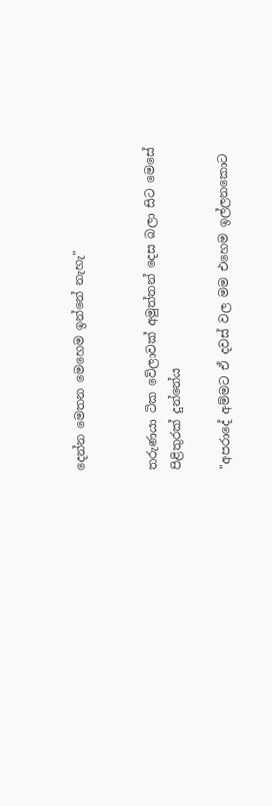දෙන්න මෙතන මෙහෙම ඉන්නේ නැහැ"


තරුණයා ටික වේලාවක් අමුත්තන් දෙස බලා සිට මෙසේ පිළිතුරක් දුන්නේය

"අපරාදේ අම්මට ඒ දවස් වල මම එහෙම ඉල්ලනකොට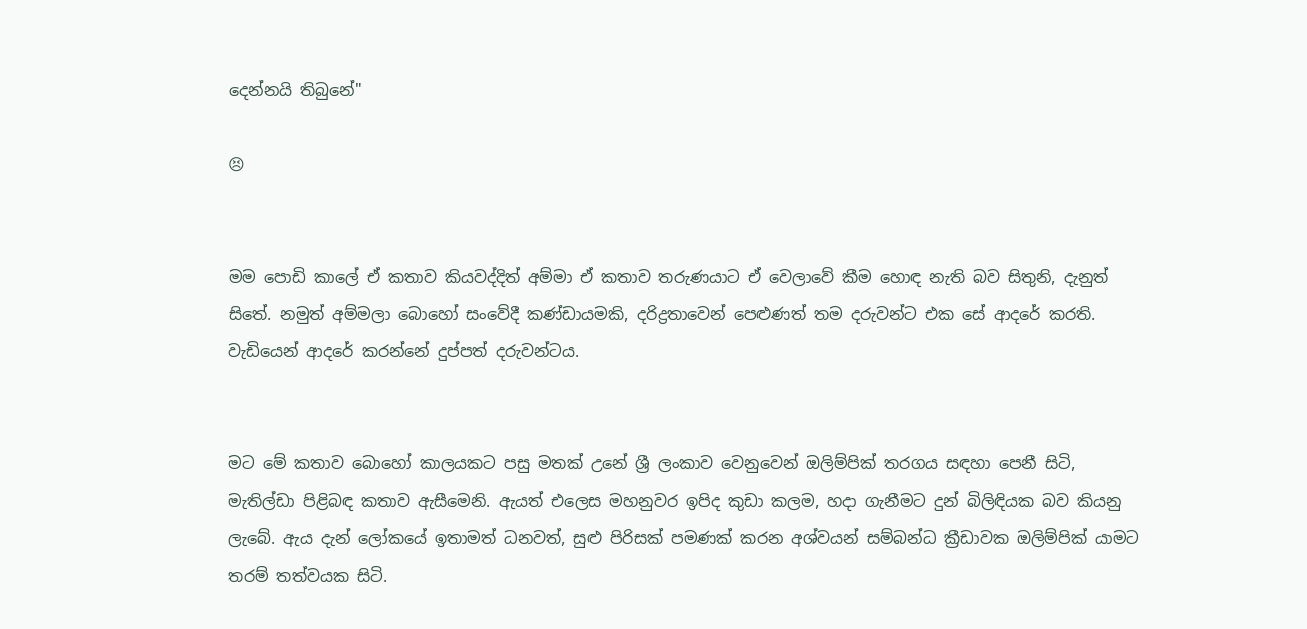දෙන්නයි තිබුනේ"

😣


මම පොඩි කාලේ ඒ කතාව කියවද්දිත් අම්මා ඒ කතාව තරුණයාට ඒ වෙලාවේ කීම හොඳ නැති බව සිතුනි, දැනුත් සිතේ. නමුත් අම්මලා බොහෝ සංවේදී කණ්ඩායමකි, දරිද්‍රතාවෙන් පෙළුණත් තම දරුවන්ට එක සේ ආදරේ කරති. වැඩියෙන් ආදරේ කරන්නේ දුප්පත් දරුවන්ටය.


මට මේ කතාව බොහෝ කාලයකට පසු මතක් උනේ ශ්‍රී ලංකාව වෙනුවෙන් ඔලිම්පික් තරගය සඳහා පෙනී සිටි, මැතිල්ඩා පිළිබඳ කතාව ඇසීමෙනි. ඇයත් එලෙස මහනුවර ඉපිද කුඩා කලම, හදා ගැනීමට දුන් බිලිඳියක බව කියනු ලැබේ. ඇය දැන් ලෝකයේ ඉතාමත් ධනවත්, සුළු පිරිසක් පමණක් කරන අශ්වයන් සම්බන්ධ ක්‍රීඩාවක ඔලිම්පික් යාමට තරම් තත්වයක සිටි.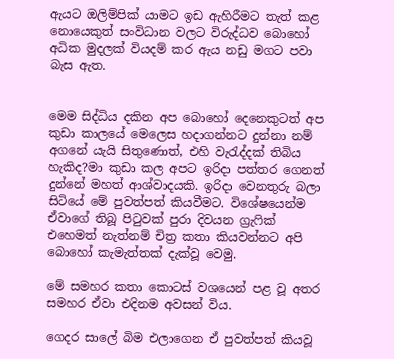ඇයට ඔලිම්පික් යාමට ඉඩ ඇහිරීමට තැත් කළ නොයෙකුත් සංවිධාන වලට විරුද්ධව බොහෝ අධික මුදලක් වියදම් කර ඇය නඩු මගට පවා බැස ඇත.


මෙම සිද්ධිය දකින අප බොහෝ දෙනෙකුටත් අප කුඩා කාලයේ මෙලෙස හදාගන්නට දුන්නා නම් අගනේ යැයි සිතුණොත්, එහි වැරැද්දක් තිබිය හැකිද?මා කුඩා කල අපට ඉරිදා පත්තර ගෙනත් දුන්නේ මහත් ආශ්වාදයකි. ඉරිදා වෙනතුරු බලා සිටියේ මේ පුවත්පත් කියවීමට. විශේෂයෙන්ම ඒවාගේ තිබූ පිටුවක් පුරා දිවයන ග්‍රැෆික් එහෙමත් නැත්නම් චිත්‍ර කතා කියවන්නට අපි බොහෝ කැමැත්තක් දැක්වූ වෙමු.

මේ සමහර කතා කොටස් වශයෙන් පළ වූ අතර සමහර ඒවා එදිනම අවසන් විය.

ගෙදර සාලේ බිම එලාගෙන ඒ පුවත්පත් කියවූ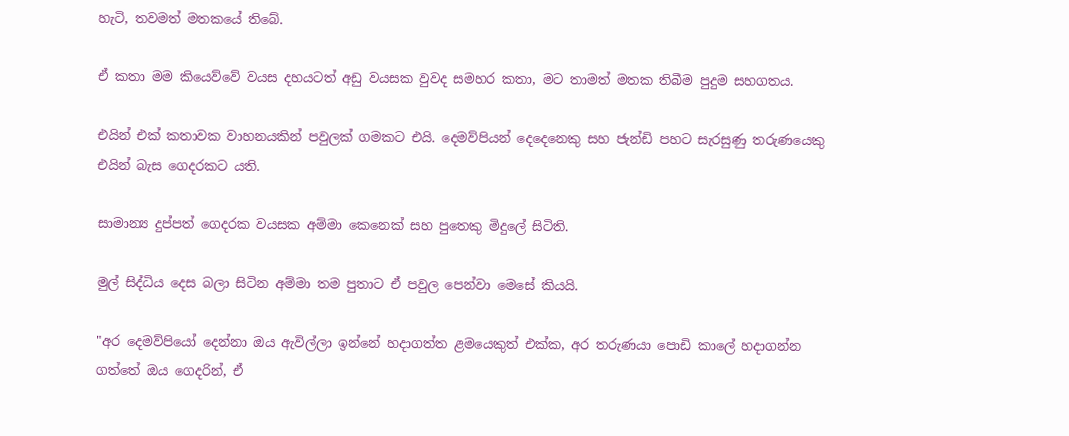හැටි, තවමත් මතකයේ තිබේ.

ඒ කතා මම කියෙව්වේ වයස දහයටත් අඩු වයසක වුවද සමහර කතා, මට තාමත් මතක තිබීම පුදුම සහගතය.

එයින් එක් කතාවක වාහනයකින් පවුලක් ගමකට එයි. දෙමව්පියන් දෙදෙනෙකු සහ ජැන්ඩි පහට සැරසුණු තරුණයෙකු එයින් බැස ගෙදරකට යති.

සාමාන්‍ය දුප්පත් ගෙදරක වයසක අම්මා කෙනෙක් සහ පුතෙකු මිදුලේ සිටිති.

මුල් සිද්ධිය දෙස බලා සිටින අම්මා තම පුතාට ඒ පවුල පෙන්වා මෙසේ කියයි.

"අර දෙමව්පියෝ දෙන්නා ඔය ඇවිල්ලා ඉන්නේ හදාගත්ත ළමයෙකුත් එක්ක, අර තරුණයා පොඩි කාලේ හදාගන්න ගත්තේ ඔය ගෙදරින්, ඒ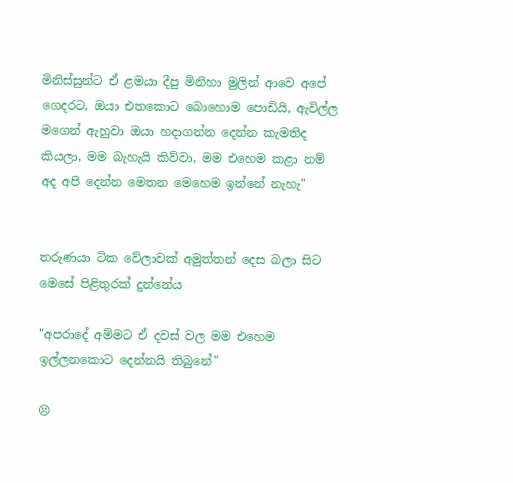මිනිස්සුන්ට ඒ ළමයා දීපු මිනිහා මුලින් ආවෙ අපේ ගෙදරට, ඔයා එතකොට බොහොම පොඩියි, ඇවිල්ල මගෙන් ඇහුවා ඔයා හදාගන්න දෙන්න කැමතිද කියලා, මම බැහැයි කිව්වා, මම එහෙම කළා නම් අද අපි දෙන්න මෙතන මෙහෙම ඉන්නේ නැහැ"


තරුණයා ටික වේලාවක් අමුත්තන් දෙස බලා සිට මෙසේ පිළිතුරක් දුන්නේය

"අපරාදේ අම්මට ඒ දවස් වල මම එහෙම ඉල්ලනකොට දෙන්නයි තිබුනේ"

😣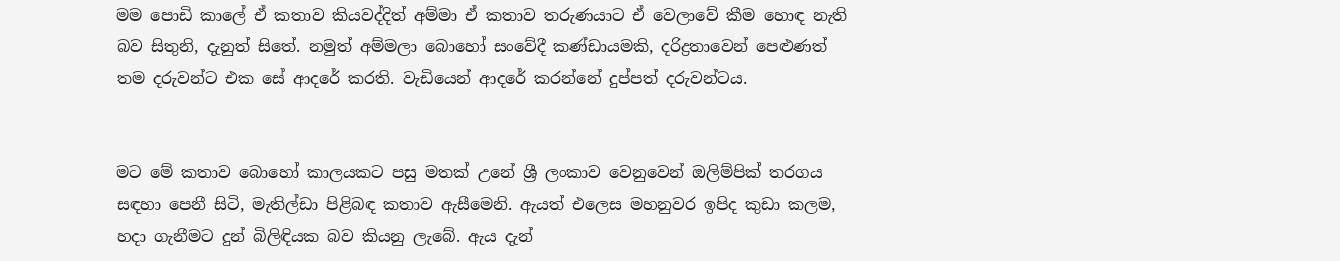මම පොඩි කාලේ ඒ කතාව කියවද්දිත් අම්මා ඒ කතාව තරුණයාට ඒ වෙලාවේ කීම හොඳ නැති බව සිතුනි, දැනුත් සිතේ. නමුත් අම්මලා බොහෝ සංවේදී කණ්ඩායමකි, දරිද්‍රතාවෙන් පෙළුණත් තම දරුවන්ට එක සේ ආදරේ කරති. වැඩියෙන් ආදරේ කරන්නේ දුප්පත් දරුවන්ටය.


මට මේ කතාව බොහෝ කාලයකට පසු මතක් උනේ ශ්‍රී ලංකාව වෙනුවෙන් ඔලිම්පික් තරගය සඳහා පෙනී සිටි, මැතිල්ඩා පිළිබඳ කතාව ඇසීමෙනි. ඇයත් එලෙස මහනුවර ඉපිද කුඩා කලම, හදා ගැනීමට දුන් බිලිඳියක බව කියනු ලැබේ. ඇය දැන්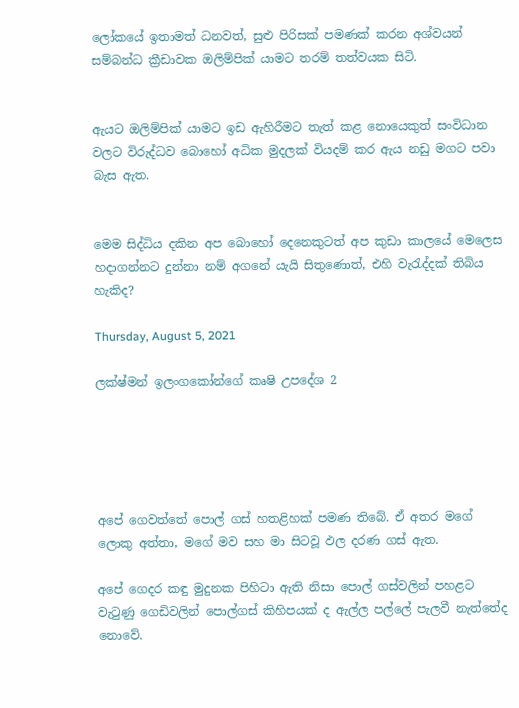ලෝකයේ ඉතාමත් ධනවත්, සුළු පිරිසක් පමණක් කරන අශ්වයන් සම්බන්ධ ක්‍රීඩාවක ඔලිම්පික් යාමට තරම් තත්වයක සිටි.


ඇයට ඔලිම්පික් යාමට ඉඩ ඇහිරීමට තැත් කළ නොයෙකුත් සංවිධාන වලට විරුද්ධව බොහෝ අධික මුදලක් වියදම් කර ඇය නඩු මගට පවා බැස ඇත.


මෙම සිද්ධිය දකින අප බොහෝ දෙනෙකුටත් අප කුඩා කාලයේ මෙලෙස හදාගන්නට දුන්නා නම් අගනේ යැයි සිතුණොත්, එහි වැරැද්දක් තිබිය හැකිද?

Thursday, August 5, 2021

ලක්ෂ්මන් ඉලංගකෝන්ගේ කෘෂි උපදේශ 2





අපේ ගෙවත්තේ පොල් ගස් හතළිහක් පමණ තිබේ. ඒ අතර මගේ ලොකු අත්තා, මගේ මව සහ මා සිටවූ ඵල දරණ ගස් ඇත.

අපේ ගෙදර කඳු මුදුනක පිහිටා ඇති නිසා පොල් ගස්වලින් පහළට වැටුණු ගෙඩිවලින් පොල්ගස් කිහිපයක් ද ඇල්ල පල්ලේ පැලවී නැත්තේද නොවේ.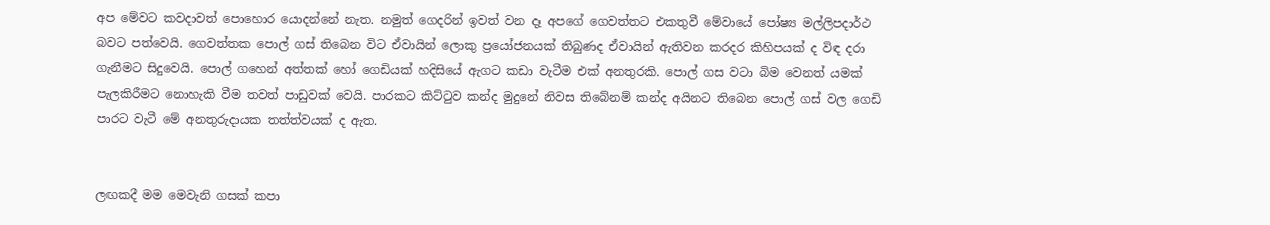අප මේවට කවදාවත් පොහොර යොදන්නේ නැත. නමුත් ගෙදරින් ඉවත් වන දෑ අපගේ ගෙවත්තට එකතුවී මේවායේ පෝෂ්‍ය මල්ලිපදාර්ථ බවට පත්වෙයි. ගෙවත්තක පොල් ගස් තිබෙන විට ඒවායින් ලොකු ප්‍රයෝජනයක් තිබුණද ඒවායින් ඇතිවන කරදර කිහිපයක් ද විඳ දරා ගැනීමට සිදුවෙයි. පොල් ගහෙන් අත්තක් හෝ ගෙඩියක් හදිසියේ ඇගට කඩා වැටීම එක් අනතුරකි. පොල් ගස වටා බිම වෙනත් යමක් පැලකිරීමට නොහැකි වීම තවත් පාඩුවක් වෙයි. පාරකට කිට්ටුව කන්ද මුදුනේ නිවස තිබේනම් කන්ද අයිනට තිබෙන පොල් ගස් වල ගෙඩි පාරට වැටී මේ අනතුරුදායක තත්ත්වයක් ද ඇත.


ලඟකදී මම මෙවැනි ගසක් කපා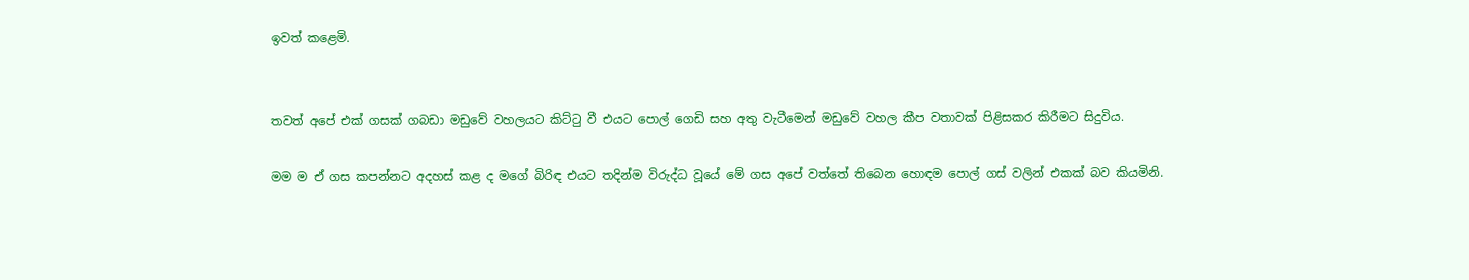ඉවත් කළෙමි.


තවත් අපේ එක් ගසක් ගබඩා මඩුවේ වහලයට කිට්ටු වී එයට පොල් ගෙඩි සහ අතු වැටීමෙන් මඩුවේ වහල කීප වතාවක් පිළිසකර කිරීමට සිදුවිය.

මම ම ඒ ගස කපන්නට අදහස් කළ ද මගේ බිරිඳ එයට තදින්ම විරුද්ධ වූයේ මේ ගස අපේ වත්තේ තිබෙන හොඳම පොල් ගස් වලින් එකක් බව කියමිනි.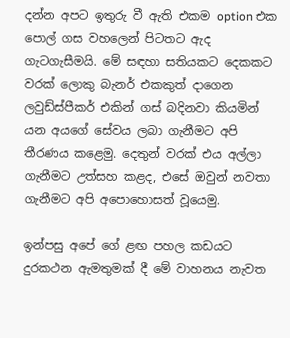දන්න අපට ඉතුරු වී ඇති එකම option එක පොල් ගස වහලෙන් පිටතට ඇද ගැටගැසීමයි. මේ සඳහා සතියකට දෙකකට වරක් ලොකු බැනර් එකකුත් දාගෙන ලවුඩ්ස්පීකර් එකින් ගස් බදිනවා කියමින් යන අයගේ සේවය ලබා ගැනීමට අපි තීරණය කළෙමු. දෙතුන් වරක් එය අල්ලා ගැනීමට උත්සහ කළද, එසේ ඔවුන් නවතා ගැනීමට අපි අපොහොසත් වූයෙමු.

ඉන්පසු අපේ ගේ ළඟ පහල කඩයට දුරකථන ඇමතුමක් දී මේ වාහනය නැවත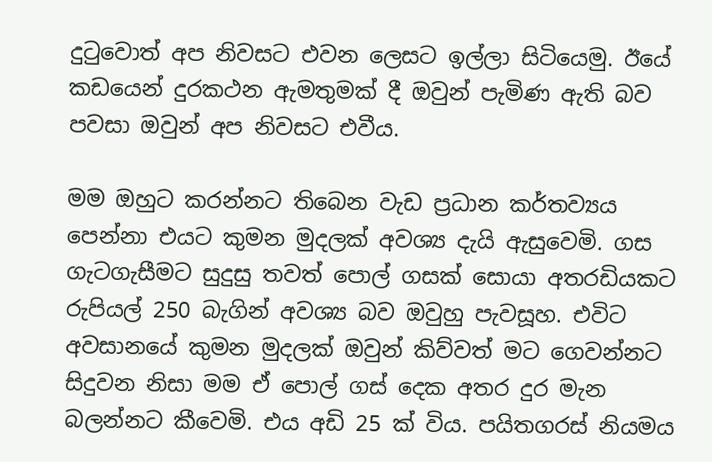දුටුවොත් අප නිවසට එවන ලෙසට ඉල්ලා සිටියෙමු. ඊයේ කඩයෙන් දුරකථන ඇමතුමක් දී ඔවුන් පැමිණ ඇති බව පවසා ඔවුන් අප නිවසට එවීය.

මම ඔහුට කරන්නට තිබෙන වැඩ ප්‍රධාන කර්තව්‍යය පෙන්නා එයට කුමන මුදලක් අවශ්‍ය දැයි ඇසුවෙමි. ගස ගැටගැසීමට සුදුසු තවත් පොල් ගසක් සොයා අතරඩියකට රුපියල් 250 බැගින් අවශ්‍ය බව ඔවුහු පැවසූහ. එවිට අවසානයේ කුමන මුදලක් ඔවුන් කිව්වත් මට ගෙවන්නට සිදුවන නිසා මම ඒ පොල් ගස් දෙක අතර දුර මැන බලන්නට කීවෙමි. එය අඩි 25 ක් විය. පයිතගරස් නියමය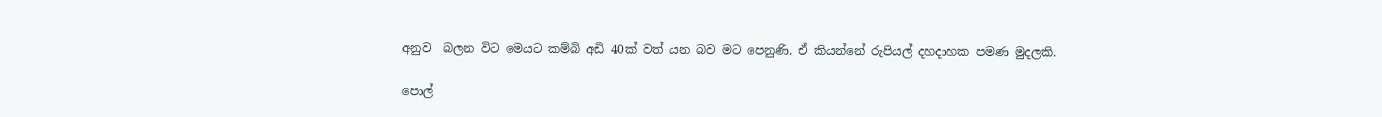අනුව  බලන විට මෙයට කම්බි අඩි 40ක් වත් යන බව මට පෙනුණි. ඒ කියන්නේ රුපියල් දහදාහක පමණ මුදලකි.

පොල්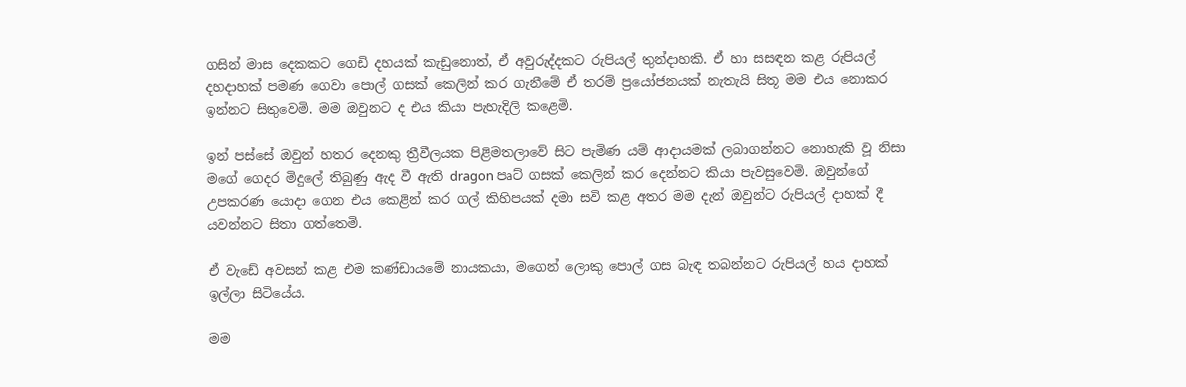ගසින් මාස දෙකකට ගෙඩි දහයක් කැඩුනොත්, ඒ අවුරුද්දකට රුපියල් තුන්දාහකි. ඒ හා සසඳන කළ රුපියල් දහදාහක් පමණ ගෙවා පොල් ගසක් කෙලින් කර ගැනීමේ ඒ තරම් ප්‍රයෝජනයක් නැතැයි සිතූ මම එය නොකර ඉන්නට සිතුවෙමි. මම ඔවුනට ද එය කියා පැහැදිලි කළෙමි.

ඉන් පස්සේ ඔවුන් හතර දෙනකු ත්‍රීවීලයක පිළිමතලාවේ සිට පැමිණ යම් ආදායමක් ලබාගන්නට නොහැකි වූ නිසා මගේ ගෙදර මිදුලේ තිබුණු ඇද වී ඇති dragon පෘට් ගසක් කෙලින් කර දෙන්නට කියා පැවසුවෙමි. ඔවුන්ගේ උපකරණ යොදා ගෙන එය කෙළින් කර ගල් කිහිපයක් දමා සවි කළ අතර මම දැන් ඔවුන්ට රුපියල් දාහක් දී  යවන්නට සිතා ගත්තෙමි.

ඒ වැඩේ අවසන් කළ එම කණ්ඩායමේ නායකයා, මගෙන් ලොකු පොල් ගස බැඳ තබන්නට රුපියල් හය දාහක් ඉල්ලා සිටියේය.

මම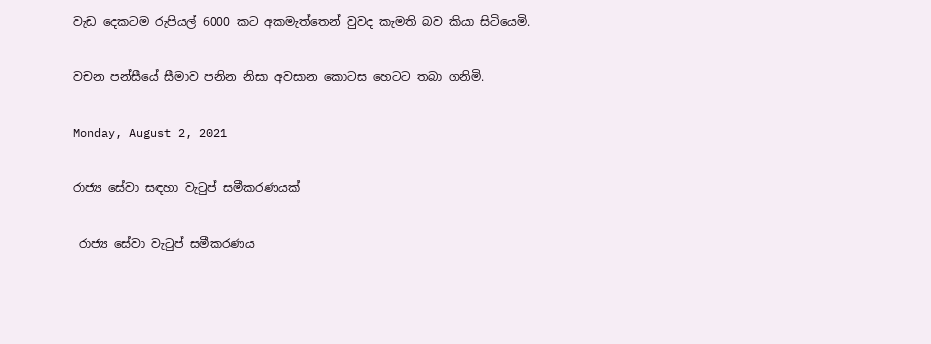වැඩ දෙකටම රුපියල් 6000 කට අකමැත්තෙන් වුවද කැමති බව කියා සිටියෙමි.

වචන පන්සීයේ සීමාව පනින නිසා අවසාන කොටස හෙටට තබා ගනිමි.

Monday, August 2, 2021

රාජ්‍ය සේවා සඳහා වැටුප් සමීකරණයක්

 රාජ්‍ය සේවා වැටුප් සමීකරණය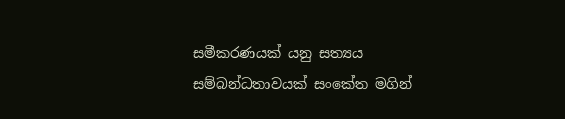සමීකරණයක් යනු සත්‍යය සම්බන්ධතාවයක් සංකේත මගින්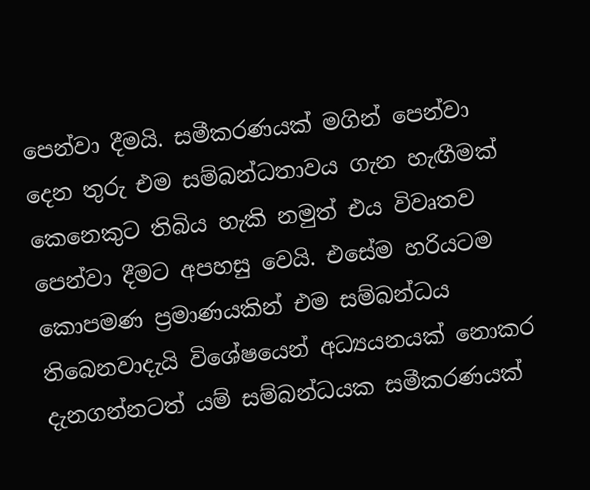පෙන්වා දීමයි. සමීකරණයක් මගින් පෙන්වා දෙන තුරු එම සම්බන්ධතාවය ගැන හැඟීමක් කෙනෙකුට තිබිය හැකි නමුත් එය විවෘතව පෙන්වා දීමට අපහසු වෙයි. එසේම හරියටම කොපමණ ප්‍රමාණයකින් එම සම්බන්ධය තිබෙනවාදැයි විශේෂයෙන් අධ්‍යයනයක් නොකර දැනගන්නටත් යම් සම්බන්ධයක සමීකරණයක්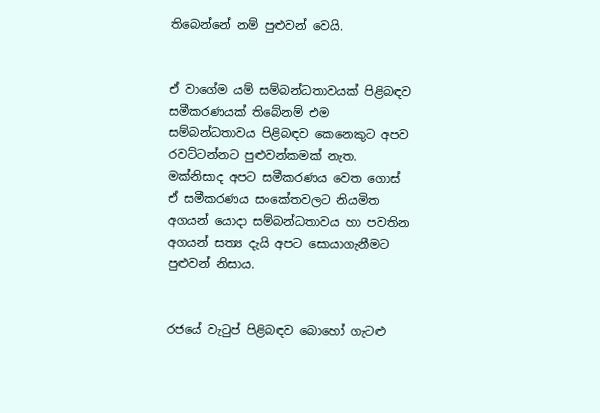තිබෙන්නේ නම් පුළුවන් වෙයි.


ඒ වාගේම යම් සම්බන්ධතාවයක් පිළිබඳව සමීකරණයක් තිබේනම් එම සම්බන්ධතාවය පිළිබඳව කෙනෙකුට අපව රවට්ටන්නට පුළුවන්කමක් නැත. මක්නිසාද අපට සමීකරණය වෙත ගොස් ඒ සමීකරණය සංකේතවලට නියමිත අගයන් යොදා සම්බන්ධතාවය හා පවතින අගයන් සත්‍ය දැයි අපට සොයාගැනීමට පුළුවන් නිසාය.


රජයේ වැටුප් පිළිබඳව බොහෝ ගැටළු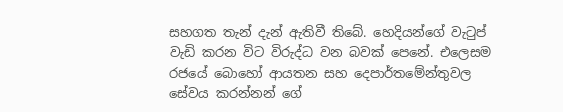සහගත තැන් දැන් ඇතිවී තිබේ. හෙදියන්ගේ වැටුප් වැඩි කරන විට විරුද්ධ වන බවක් පෙනේ. එලෙසම රජයේ බොහෝ ආයතන සහ දෙපාර්තමේන්තුවල සේවය කරන්නන් ගේ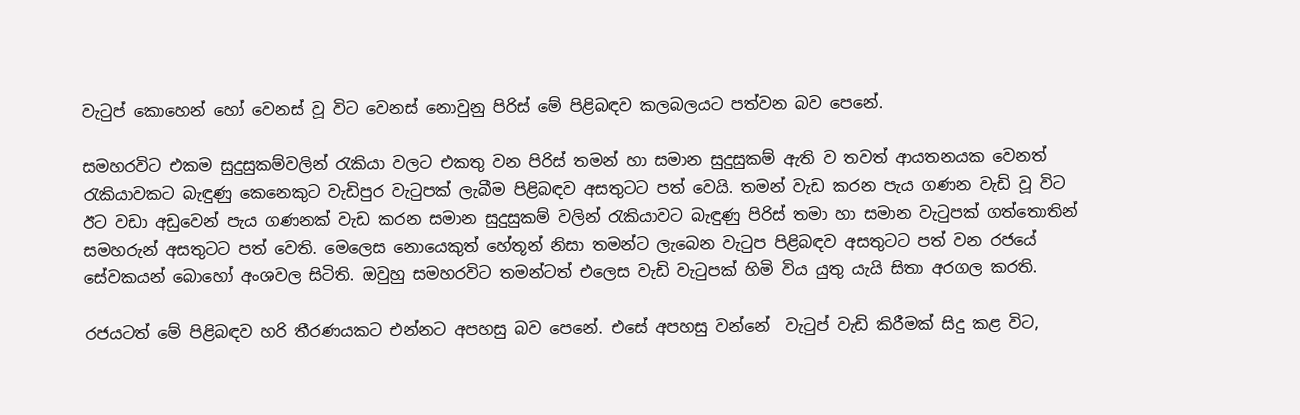වැටුප් කොහෙන් හෝ වෙනස් වූ විට වෙනස් නොවුනු පිරිස් මේ පිළිබඳව කලබලයට පත්වන බව පෙනේ.

සමහරවිට එකම සුදුසුකම්වලින් රැකියා වලට එකතු වන පිරිස් තමන් හා සමාන සුදුසුකම් ඇති ව තවත් ආයතනයක වෙනත් රැකියාවකට බැඳුණු කෙනෙකුට වැඩිපුර වැටුපක් ලැබීම පිළිබඳව අසතුටට පත් වෙයි. තමන් වැඩ කරන පැය ගණන වැඩි වූ විට ඊට වඩා අඩුවෙන් පැය ගණනක් වැඩ කරන සමාන සුදුසුකම් වලින් රැකියාවට බැඳුණු පිරිස් තමා හා සමාන වැටුපක් ගත්තොතින් සමහරුන් අසතුටට පත් වෙති. මෙලෙස නොයෙකුත් හේතූන් නිසා තමන්ට ලැබෙන වැටුප පිළිබඳව අසතුටට පත් වන රජයේ සේවකයන් බොහෝ අංශවල සිටිති. ඔවුහු සමහරවිට තමන්ටත් එලෙස වැඩි වැටුපක් හිමි විය යුතු යැයි සිතා අරගල කරති.

රජයටත් මේ පිළිබඳව හරි තීරණයකට එන්නට අපහසු බව පෙනේ. එසේ අපහසු වන්නේ  වැටුප් වැඩි කිරීමක් සිදු කළ විට,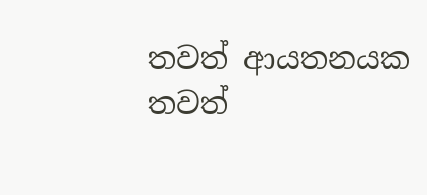තවත් ආයතනයක තවත්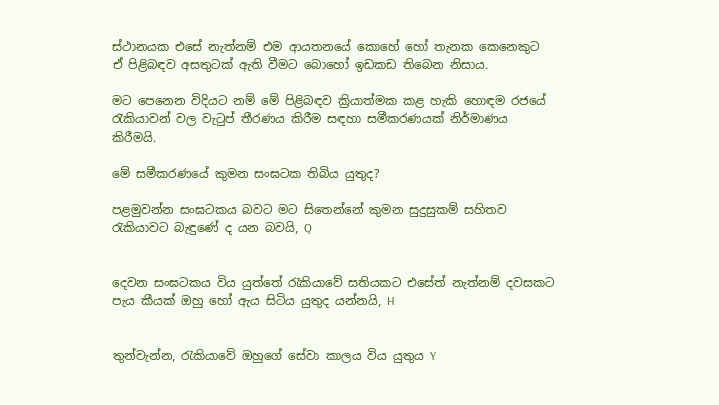ස්ථානයක එසේ නැත්නම් එම ආයතනයේ කොහේ හෝ තැනක කෙනෙකුට ඒ පිළිබඳව අසතුටක් ඇති වීමට බොහෝ ඉඩකඩ තිබෙන නිසාය.

මට පෙනෙන විදියට නම් මේ පිළිබඳව ක්‍රියාත්මක කළ හැකි හොඳම රජයේ රැකියාවන් වල වැටුප් තීරණය කිරීම සඳහා සමීකරණයක් නිර්මාණය කිරීමයි.

මේ සමීකරණයේ කුමන සංඝටක තිබිය යුතුද?

පළමුවන්න සංඝටකය බවට මට සිතෙන්නේ කුමන සුදුසුකම් සහිතව රැකියාවට බැඳුණේ ද යන බවයි, Q


දෙවන සංඝටකය විය යුත්තේ රැකියාවේ සතියකට එසේත් නැත්නම් දවසකට පැය කීයක් ඔහු හෝ ඇය සිටිය යුතුද යන්නයි, H


තුන්වැන්න, රැකියාවේ ඔහුගේ සේවා කාලය විය යුතුය Y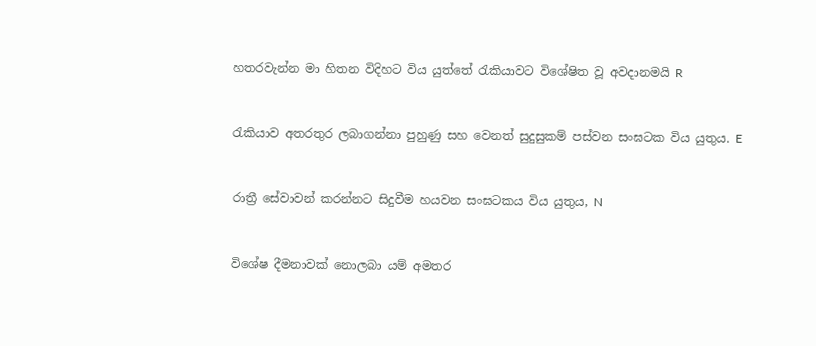හතරවැන්න මා හිතන විදිහට විය යුත්තේ රැකියාවට විශේෂිත වූ අවදානමයි R


රැකියාව අතරතුර ලබාගන්නා පුහුණු සහ වෙනත් සුදුසුකම් පස්වන සංඝටක විය යුතුය. E


රාත්‍රී සේවාවන් කරන්නට සිදුවීම හයවන සංඝටකය විය යුතුය, N


විශේෂ දීමනාවක් නොලබා යම් අමතර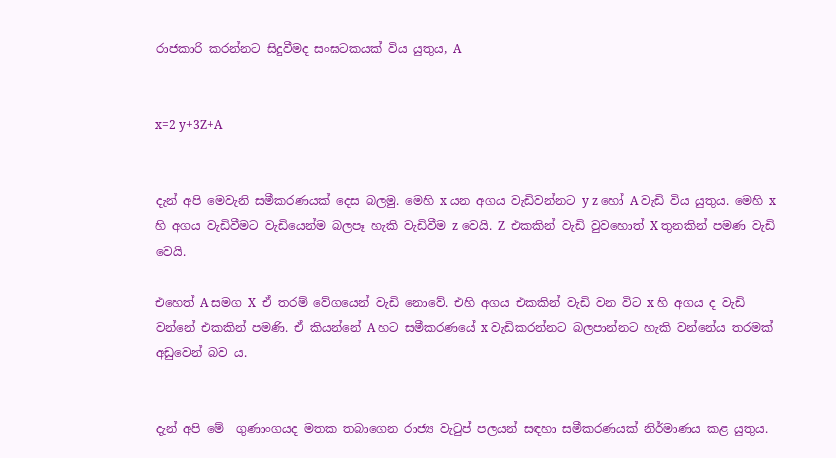රාජකාරි කරන්නට සිදුවීමද සංඝටකයක් විය යුතුය, A


x=2 y+3Z+A


දැන් අපි මෙවැනි සමීකරණයක් දෙස බලමු. මෙහි x යන අගය වැඩිවන්නට y z හෝ A වැඩි විය යුතුය. මෙහි x හි අගය වැඩිවීමට වැඩියෙන්ම බලපෑ හැකි වැඩිවීම z වෙයි. Z  එකකින් වැඩි වුවහොත් X තුනකින් පමණ වැඩි වෙයි.

එහෙත් A සමග X  ඒ තරම් වේගයෙන් වැඩි නොවේ. එහි අගය එකකින් වැඩි වන විට x හි අගය ද වැඩි වන්නේ එකකින් පමණි. ඒ කියන්නේ A හට සමීකරණයේ x වැඩිකරන්නට බලපාන්නට හැකි වන්නේය තරමක් අඩුවෙන් බව ය.


දැන් අපි මේ  ගුණාංගයද මතක තබාගෙන රාජ්‍ය වැටුප් පලයන් සඳහා සමීකරණයක් නිර්මාණය කළ යුතුය.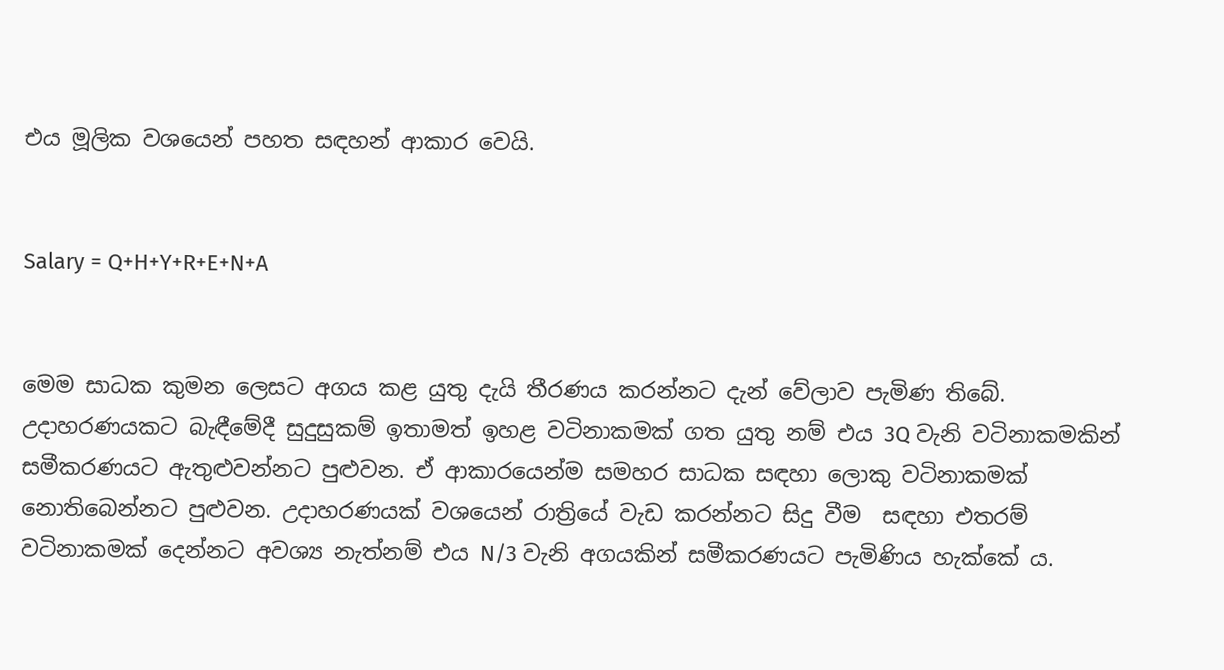එය මූලික වශයෙන් පහත සඳහන් ආකාර වෙයි.


Salary = Q+H+Y+R+E+N+A


මෙම සාධක කුමන ලෙසට අගය කළ යුතු දැයි තීරණය කරන්නට දැන් වේලාව පැමිණ තිබේ. උදාහරණයකට බැඳීමේදී සුදුසුකම් ඉතාමත් ඉහළ වටිනාකමක් ගත යුතු නම් එය 3Q වැනි වටිනාකමකින් සමීකරණයට ඇතුළුවන්නට පුළුවන. ඒ ආකාරයෙන්ම සමහර සාධක සඳහා ලොකු වටිනාකමක් නොතිබෙන්නට පුළුවන. උදාහරණයක් වශයෙන් රාත්‍රියේ වැඩ කරන්නට සිදු වීම  සඳහා එතරම් වටිනාකමක් දෙන්නට අවශ්‍ය නැත්නම් එය N/3 වැනි අගයකින් සමීකරණයට පැමිණිය හැක්කේ ය.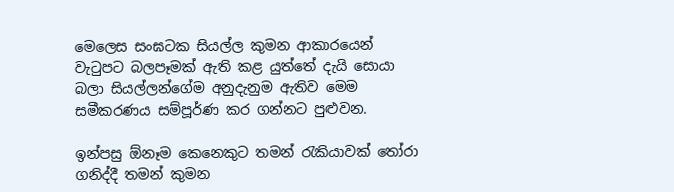මෙලෙස සංඝටක සියල්ල කුමන ආකාරයෙන් වැටුපට බලපෑමක් ඇති කළ යුත්තේ දැයි සොයා බලා සියල්ලන්ගේම අනුදැනුම ඇතිව මෙම සමීකරණය සම්පූර්ණ කර ගන්නට පුළුවන.

ඉන්පසු ඕනෑම කෙනෙකුට තමන් රැකියාවක් තෝරා ගනිද්දී තමන් කුමන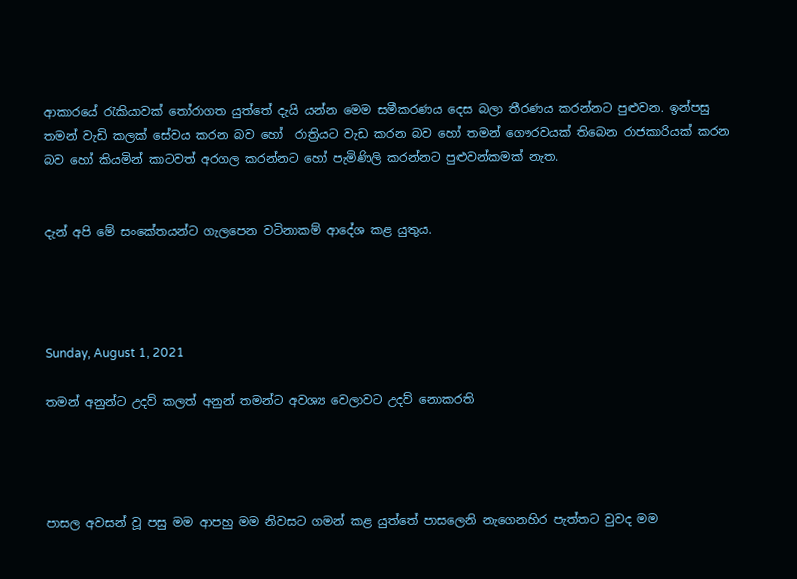ආකාරයේ රැකියාවක් තෝරාගත යුත්තේ දැයි යන්න මෙම සමීකරණය දෙස බලා තීරණය කරන්නට පුළුවන. ඉන්පසු තමන් වැඩි කලක් සේවය කරන බව හෝ  රාත්‍රියට වැඩ කරන බව හෝ තමන් ගෞරවයක් තිබෙන රාජකාරියක් කරන බව හෝ කියමින් කාටවත් අරගල කරන්නට හෝ පැමිණිලි කරන්නට පුළුවන්කමක් නැත.


දැන් අපි මේ සංකේතයන්ට ගැලපෙන වටිනාකම් ආදේශ කළ යුතුය.




Sunday, August 1, 2021

තමන් අනුන්ට උදව් කලත් අනුන් තමන්ට අවශ්‍ය වෙලාවට උදව් නොකරති




පාසල අවසන් වූ පසු මම ආපහු මම නිවසට ගමන් කළ යුත්තේ පාසලෙනි නැගෙනහිර පැත්තට වුවද මම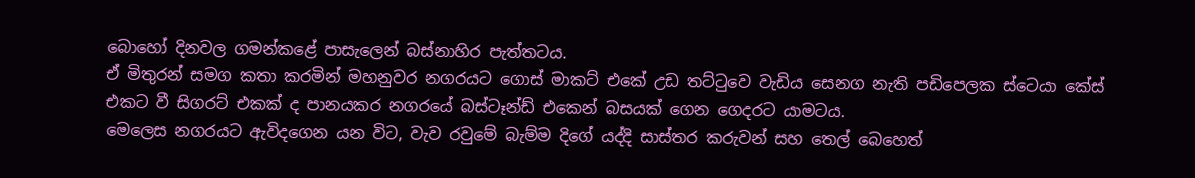බොහෝ දිනවල ගමන්කළේ පාසැලෙන් බස්නාහිර පැත්තටය.
ඒ මිතුරන් සමග කතා කරමින් මහනුවර නගරයට ගොස් මාකට් එකේ උඩ තට්ටුවෙ වැඩිය සෙනග නැති පඩිපෙලක ස්ටෙයා කේස් එකට වී සිගරට් එකක් ද පානයකර නගරයේ බස්ටෑන්ඩ් එකෙන් බසයක් ගෙන ගෙදරට යාමටය.
මෙලෙස නගරයට ඇවිදගෙන යන විට, වැව රවුමේ බැම්ම දිගේ යද්දි සාස්තර කරුවන් සහ තෙල් බෙහෙත්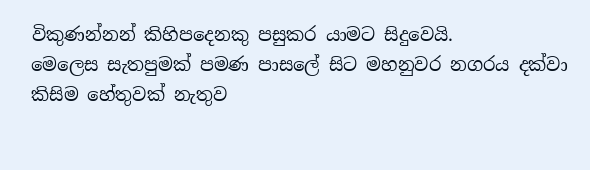විකුණන්නන් කිහිපදෙනකු පසුකර යාමට සිදුවෙයි.
මෙලෙස සැතපුමක් පමණ පාසලේ සිට මහනුවර නගරය දක්වා කිසිම හේතුවක් නැතුව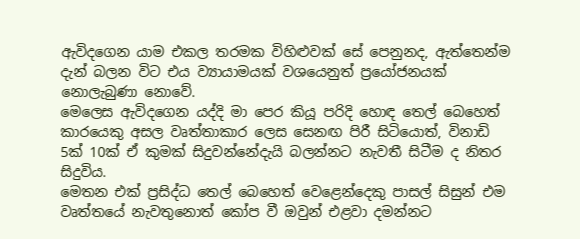ඇවිදගෙන යාම එකල තරමක විහිළුවක් සේ පෙනුනද, ඇත්තෙන්ම දැන් බලන විට එය ව්‍යායාමයක් වශයෙනුත් ප්‍රයෝජනයක් නොලැබුණා නොවේ.
මෙලෙස ඇවිදගෙන යද්දි මා පෙර කියූ පරිදි හොඳ තෙල් බෙහෙත් කාරයෙකු අසල වෘත්තාකාර ලෙස සෙනඟ පිරී සිටියොත්, විනාඩි 5ක් 10ක් ඒ කුමක් සිදුවන්නේදැයි බලන්නට නැවතී සිටීම ද නිතර සිදුවිය.
මෙතන එක් ප්‍රසිද්ධ තෙල් බෙහෙත් වෙළෙන්දෙකු පාසල් සිසුන් එම වෘත්තයේ නැවතුනොත් කෝප වී ඔවුන් එළවා දමන්නට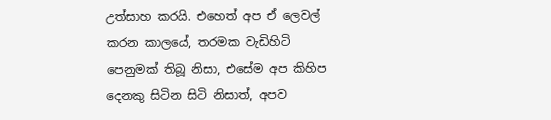උත්සාහ කරයි. එහෙත් අප ඒ ලෙවල් කරන කාලයේ, තරමක වැඩිහිටි පෙනුමක් තිබූ නිසා, එසේම අප කිහිප දෙනකු සිටින සිටි නිසාත්, අපව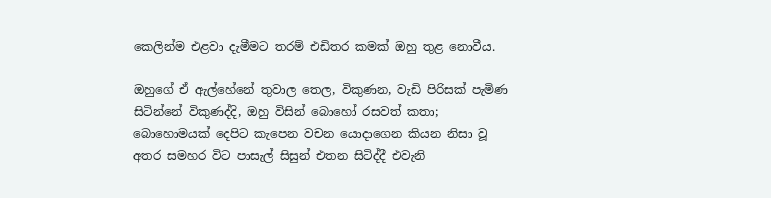කෙලින්ම එළවා දැමීමට තරම් එඩිතර කමක් ඔහු තුළ නොවීය.

ඔහුගේ ඒ ඇල්හේනේ තුවාල තෙල, විකුණන, වැඩි පිරිසක් පැමිණ සිටින්නේ විකුණද්දි, ඔහු විසින් බොහෝ රසවත් කතා; බොහොමයක් දෙපිට කැපෙන වචන යොදාගෙන කියන නිසා වූ අතර සමහර විට පාසැල් සිසුන් එතන සිටිද්දී එවැනි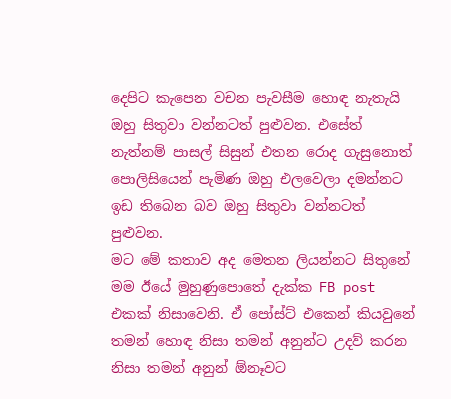දෙපිට කැපෙන වචන පැවසීම හොඳ නැතැයි ඔහු සිතුවා වන්නටත් පුළුවන. එසේත් නැත්නම් පාසල් සිසුන් එතන රොද ගැසුනොත් පොලිසියෙන් පැමිණ ඔහු එලවෙලා දමන්නට ඉඩ තිබෙන බව ඔහු සිතුවා වන්නටත් පුළුවන.
මට මේ කතාව අද මෙතන ලියන්නට සිතුනේ මම ඊයේ මුහුණුපොතේ දැක්ක FB post එකක් නිසාවෙනි. ඒ පෝස්ට් එකෙන් කියවුනේ තමන් හොඳ නිසා තමන් අනුන්ට උදව් කරන නිසා තමන් අනුන් ඕනෑවට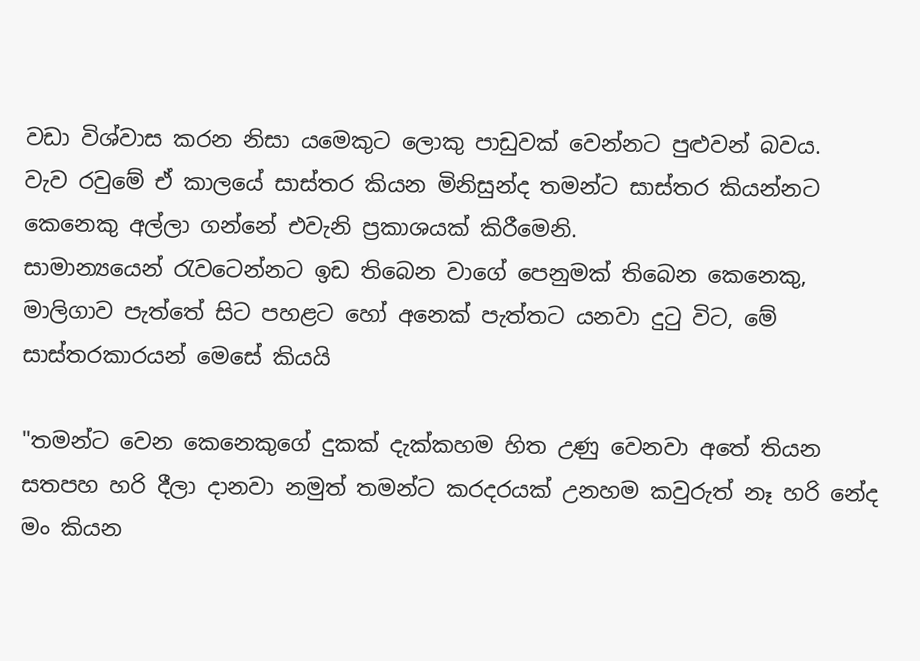වඩා විශ්වාස කරන නිසා යමෙකුට ලොකු පාඩුවක් වෙන්නට පුළුවන් බවය.
වැව රවුමේ ඒ කාලයේ සාස්තර කියන මිනිසුන්ද තමන්ට සාස්තර කියන්නට කෙනෙකු අල්ලා ගන්නේ එවැනි ප්‍රකාශයක් කිරීමෙනි.
සාමාන්‍යයෙන් රැවටෙන්නට ඉඩ තිබෙන වාගේ පෙනුමක් තිබෙන කෙනෙකු, මාලිගාව පැත්තේ සිට පහළට හෝ අනෙක් පැත්තට යනවා දුටු විට, මේ සාස්තරකාරයන් මෙසේ කියයි

"තමන්ට වෙන කෙනෙකුගේ දුකක් දැක්කහම හිත උණු වෙනවා අතේ තියන සතපහ හරි දීලා දානවා නමුත් තමන්ට කරදරයක් උනහම කවුරුත් නෑ හරි නේද මං කියන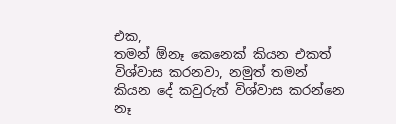එක,
තමන් ඕනෑ කෙනෙක් කියන එකත් විශ්වාස කරනවා, නමුත් තමන් කියන දේ කවුරුත් විශ්වාස කරන්නෙ නෑ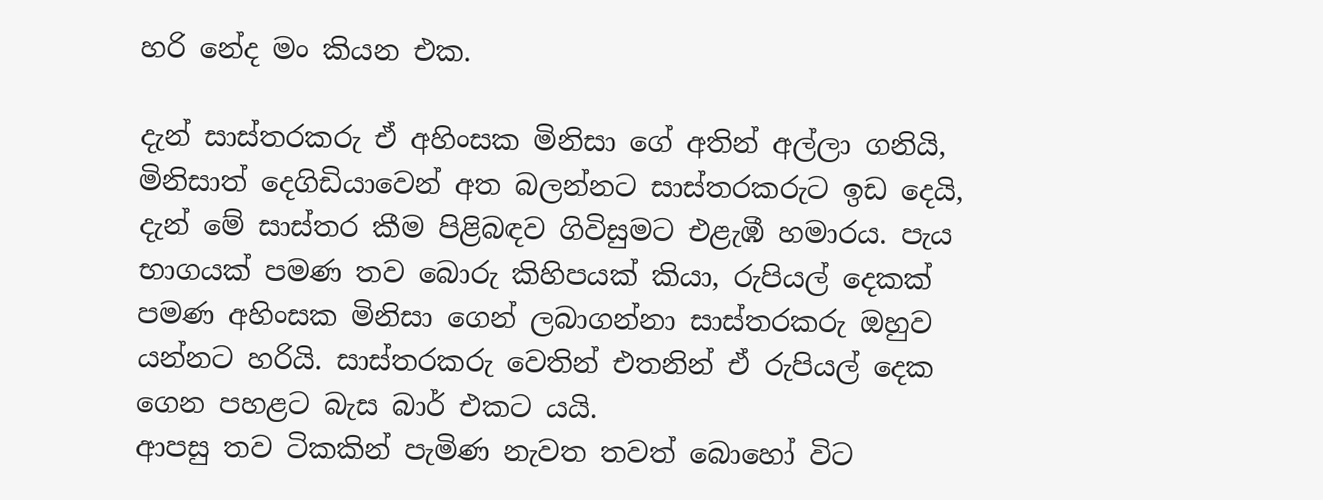හරි නේද මං කියන එක.

දැන් සාස්තරකරු ඒ අහිංසක මිනිසා ගේ අතින් අල්ලා ගනියි, මිනිසාත් දෙගිඩියාවෙන් අත බලන්නට සාස්තරකරුට ඉඩ දෙයි, දැන් මේ සාස්තර කීම පිළිබඳව ගිවිසුමට එළැඹී හමාරය. පැය භාගයක් පමණ තව බොරු කිහිපයක් කියා, රුපියල් දෙකක් පමණ අහිංසක මිනිසා ගෙන් ලබාගන්නා සාස්තරකරු ඔහුව යන්නට හරියි. සාස්තරකරු වෙතින් එතනින් ඒ රුපියල් දෙක ගෙන පහළට බැස බාර් එකට යයි.
ආපසු තව ටිකකින් පැමිණ නැවත තවත් බොහෝ විට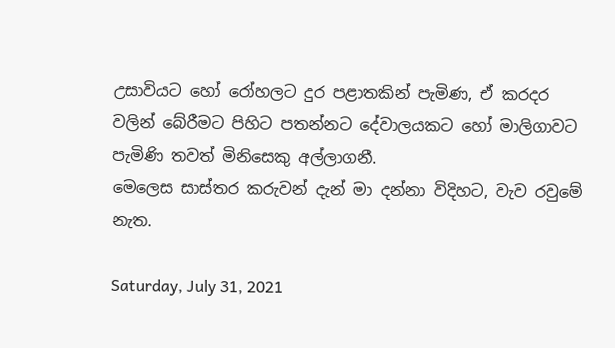උසාවියට හෝ රෝහලට දුර පළාතකින් පැමිණ, ඒ කරදර වලින් බේරීමට පිහිට පතන්නට දේවාලයකට හෝ මාලිගාවට පැමිණි තවත් මිනිසෙකු අල්ලාගනී.
මෙලෙස සාස්තර කරුවන් දැන් මා දන්නා විදිහට, වැව රවුමේ නැත.

Saturday, July 31, 2021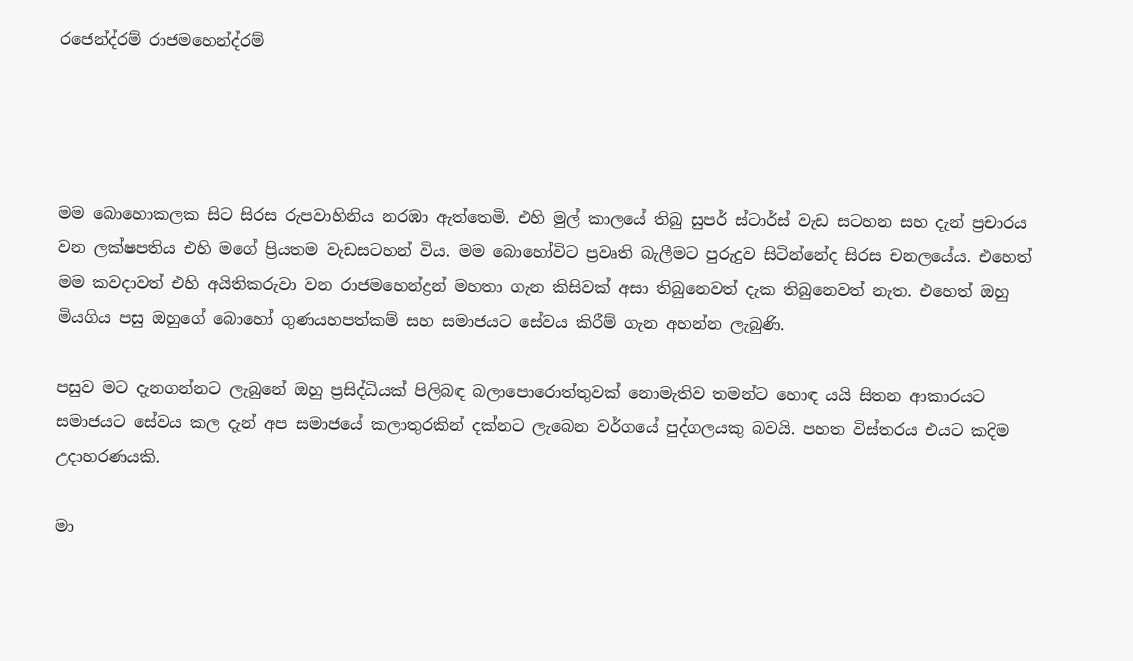රජෙන්ද්රම් රාජමහෙන්ද්රම්




මම බොහොකලක සිට සිරස රුපවාහිනිය නරඹා ඇත්තෙමි. එහි මුල් කාලයේ තිබු සුපර් ස්ටාර්ස් වැඩ සටහන සහ දැන් ප්‍රචාරය වන ලක්ෂපතිය එහි මගේ ප්‍රියතම වැඩසටහන් විය. මම බොහෝවිට ප්‍රවෘති බැලීමට පුරුදුව සිටින්නේද සිරස චනලයේය. එහෙත් මම කවදාවත් එහි අයිතිකරුවා වන රාජමහෙන්ද්‍රන් මහතා ගැන කිසිවක් අසා තිබුනෙවත් දැක තිබුනෙවත් නැත. එහෙත් ඔහු මියගිය පසු ඔහුගේ බොහෝ ගුණයහපත්කම් සහ සමාජයට සේවය කිරීම් ගැන අහන්න ලැබුණි.

පසුව මට දැනගන්නට ලැබුනේ ඔහු ප්‍රසිද්ධියක් පිලිබඳ බලාපොරොත්තුවක් නොමැතිව තමන්ට හොඳ යයි සිතන ආකාරයට සමාජයට සේවය කල දැන් අප සමාජයේ කලාතුරකින් දක්නට ලැබෙන වර්ගයේ පුද්ගලයකු බවයි. පහත විස්තරය එයට කදිම උදාහරණයකි.

මා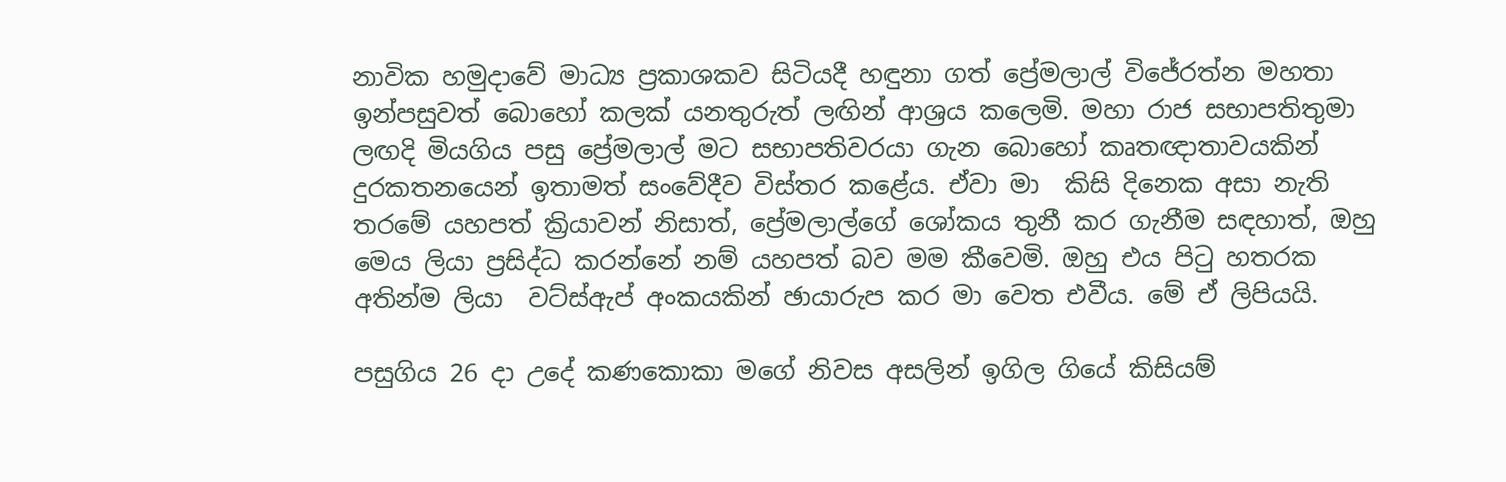නාවික හමුදාවේ මාධ්‍ය ප්‍රකාශකව සිටියදී හඳුනා ගත් ප්‍රේමලාල් විජේරත්න මහතා ඉන්පසුවත් බොහෝ කලක් යනතුරුත් ලඟින් ආශ්‍රය කලෙමි. මහා රාජ සභාපතිතුමා ලඟදි මියගිය පසු ප්‍රේමලාල් මට සභාපතිවරයා ගැන බොහෝ කෘතඥාතාවයකින් දුරකතනයෙන් ඉතාමත් සංවේදීව විස්තර කළේය. ඒවා මා  කිසි දිනෙක අසා නැති තරමේ යහපත් ක්‍රියාවන් නිසාත්, ප්‍රේමලාල්ගේ ශෝකය තුනී කර ගැනීම සඳහාත්, ඔහු මෙය ලියා ප්‍රසිද්ධ කරන්නේ නම් යහපත් බව මම කීවෙමි. ඔහු එය පිටු හතරක අතින්ම ලියා  වට්ස්ඇප් අංකයකින් ඡායාරුප කර මා වෙත එවීය. මේ ඒ ලිපියයි.

පසුගිය 26 දා උදේ කණකොකා මගේ නිවස අසලින් ඉගිල ගියේ කිසියම්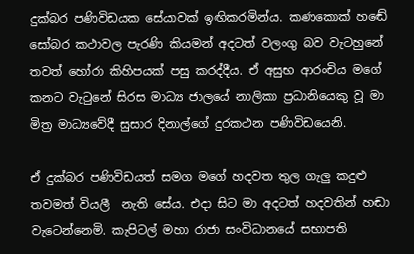දුක්බර පණිවිඩයක සේයාවක් ඉඟිකරමින්ය. කණකොක් හඬේ සෝබර කථාවල පැරණි කියමන් අදටත් වලංගු බව වැටහුනේ තවත් හෝරා කිහිපයක් පසු කරද්දීය. ඒ අසුභ ආරංචිය මගේ කනට වැටුනේ සිරස මාධ්‍ය ජාලයේ නාලිකා ප්‍රධානියෙකු වූ මා මිත්‍ර මාධ්‍යවේදී සුසාර දිනාල්ගේ දුරකථන පණිවිඩයෙනි.

ඒ දුක්බර පණිවිඩයත් සමග මගේ හදවත තුල ගැලු කදුළු තවමත් වියලී  නැති සේය. එදා සිට මා අදටත් හදවතින් හඬා වැටෙන්නෙමි. කැපිටල් මහා රාජා සංවිධානයේ සභාපති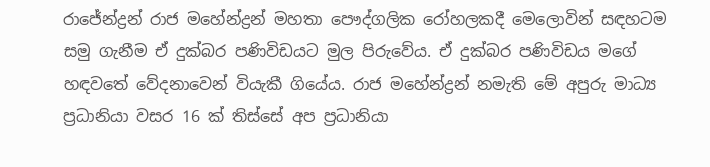රාජේන්ද්‍රන් රාජ මහේන්ද්‍රන් මහතා පෞද්ගලික රෝහලකදී මෙලොවින් සඳහටම සමු ගැනීම ඒ දුක්බර පණිවිඩයට මුල පිරුවේය. ඒ දුක්බර පණිවිඩය මගේ හඳවතේ වේදනාවෙන් වියැකී ගියේය. රාජ මහේන්ද්‍රන් නමැති මේ අපුරු මාධ්‍ය ප්‍රධානියා වසර 16 ක් තිස්සේ අප ප්‍රධානියා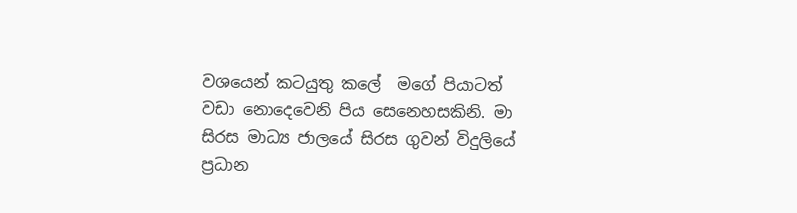වශයෙන් කටයුතු කලේ  මගේ පියාටත් වඩා නොදෙවෙනි පිය සෙනෙහසකිනි. මා සිරස මාධ්‍ය ජාලයේ සිරස ගුවන් විදුලියේ ප්‍රධාන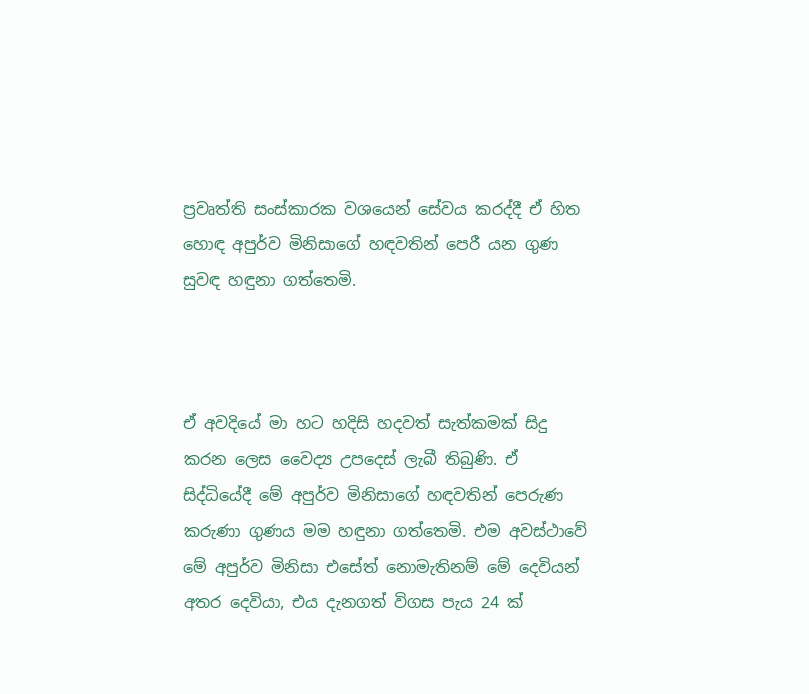ප්‍රවෘත්ති සංස්කාරක වශයෙන් සේවය කරද්දී ඒ හිත හොඳ අපුර්ව මිනිසාගේ හඳවතින් පෙරී යන ගුණ සුවඳ හඳුනා ගත්තෙමි.



ඒ අවදියේ මා හට හදිසි හදවත් සැත්කමක් සිදු කරන ලෙස වෛද්‍ය උපදෙස් ලැබී තිබුණි. ඒ සිද්ධියේදී මේ අපුර්ව මිනිසාගේ හඳවතින් පෙරුණ කරුණා ගුණය මම හඳුනා ගත්තෙමි. එම අවස්ථාවේ මේ අපුර්ව මිනිසා එසේත් නොමැතිනම් මේ දෙවියන් අතර දෙවියා, එය දැනගත් විගස පැය 24 ක්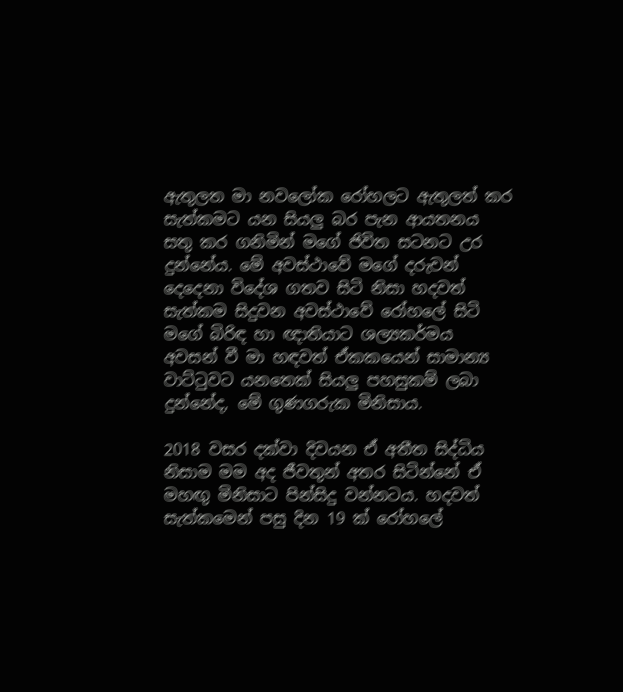ඇතුලත මා නවලෝක රෝහලට ඇතුලත් කර සැත්කමට යන සියලු බර පැන ආයතනය සතු කර ගනිමින් මගේ ජිවිත සටනට උර දුන්නේය. මේ අවස්ථාවේ මගේ දරුවන් දෙදෙනා විදේශ ගතව සිටි නිසා හදවත් සැත්කම සිදුවන අවස්ථාවේ රෝහලේ සිටි මගේ බිරිඳ හා ඥාතියාට ශල්‍යකර්මය අවසන් වී මා හඳවත් ඒකකයෙන් සාමාන්‍ය වාට්ටුවට යනතෙක් සියලු පහසුකම් ලබා දුන්නේද, මේ ගුණගරුක මිනිසාය.

2018 වසර දක්වා දිවයන ඒ අතීත සිද්ධිය නිසාම මම අද ජීවතුන් අතර සිටින්නේ ඒ මහඟු මිනිසාට පින්සිදු වන්නටය. හදවත් සැත්කමෙන් පසු දින 19 ක් රෝහලේ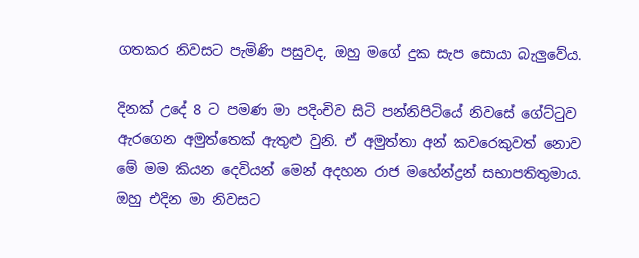ගතකර නිවසට පැමිණි පසුවද, ඔහු මගේ දුක සැප සොයා බැලුවේය.

දිනක් උදේ 8 ට පමණ මා පදිංචිව සිටි පන්නිපිටියේ නිවසේ ගේට්ටුව ඇරගෙන අමුත්තෙක් ඇතුළු වුනි. ඒ අමුත්තා අන් කවරෙකුවත් නොව මේ මම කියන දෙවියන් මෙන් අදහන රාජ මහේන්ද්‍රන් සභාපතිතුමාය. ඔහු එදින මා නිවසට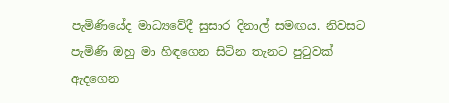පැමිණියේද මාධ්‍යවේදී සුසාර දිනාල් සමඟය. නිවසට පැමිණි ඔහු මා හිඳගෙන සිටින තැනට පුටුවක් ඇදගෙන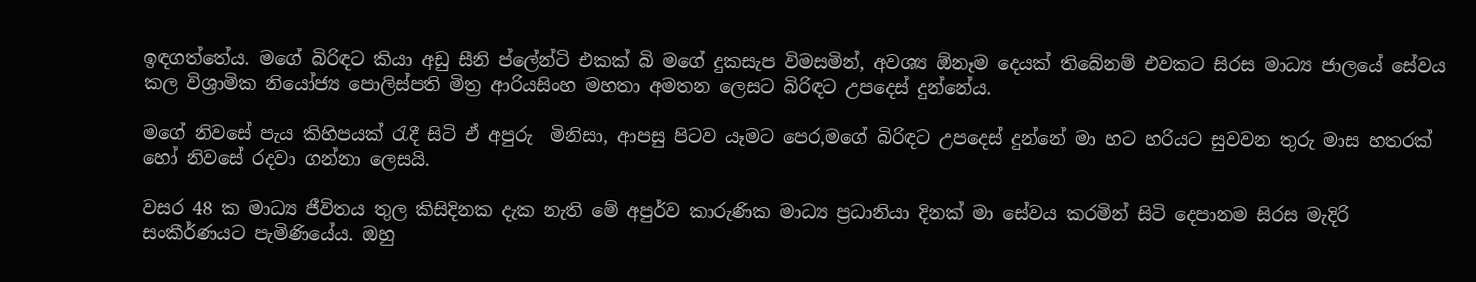ඉඳගත්තේය. මගේ බිරිඳට කියා අඩු සීනි ප්ලේන්ටි එකක් බි මගේ දුකසැප විමසමින්, අවශ්‍ය ඕනෑම දෙයක් තිබේනම් එවකට සිරස මාධ්‍ය ජාලයේ සේවය කල විශ්‍රාමික නියෝජ්‍ය පොලිස්පති මිත්‍ර ආරියසිංහ මහතා අමතන ලෙසට බිරිඳට උපදෙස් දුන්නේය.

මගේ නිවසේ පැය කිහිපයක් රැදී සිටි ඒ අපුරු  මිනිසා, ආපසු පිටව යෑමට පෙර,මගේ බිරිඳට උපදෙස් දුන්නේ මා හට හරියට සුවවන තුරු මාස හතරක් හෝ නිවසේ රදවා ගන්නා ලෙසයි.

වසර 48 ක මාධ්‍ය ජීවිතය තුල කිසිදිනක දැක නැති මේ අපුර්ව කාරුණික මාධ්‍ය ප්‍රධානියා දිනක් මා සේවය කරමින් සිටි දෙපානම සිරස මැදිරි සංකීර්ණයට පැමිණියේය. ඔහු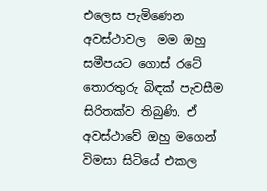එලෙස පැමිණෙන  අවස්ථාවල  මම ඔහු සමීපයට ගොස් රටේ තොරතුරු බිඳක් පැවසීම සිරිතක්ව තිබුණි. ඒ අවස්ථාවේ ඔහු මගෙන් විමසා සිටියේ එකල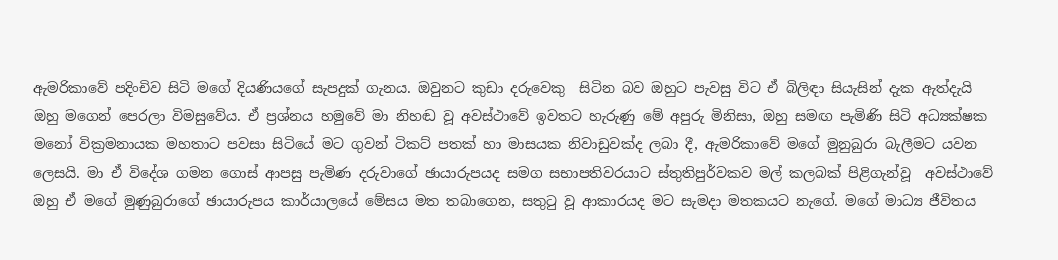ඇමරිකාවේ පදිංචිව සිටි මගේ දියණියගේ සැපදුක් ගැනය. ඔවුනට කුඩා දරුවෙකු  සිටින බව ඔහුට පැවසු විට ඒ බිලිඳා සියැසින් දැක ඇත්දැයි ඔහු මගෙන් පෙරලා විමසුවේය. ඒ ප්‍රශ්නය හමුවේ මා නිහඬ වූ අවස්ථාවේ ඉවතට හැරුණු මේ අපුරු මිනිසා, ඔහු සමඟ පැමිණි සිටි අධ්‍යක්ෂක මනෝ වික්‍රමනායක මහතාට පවසා සිටියේ මට ගුවන් ටිකට් පතක් හා මාසයක නිවාඩුවක්ද ලබා දී, ඇමරිකාවේ මගේ මුනුබුරා බැලීමට යවන ලෙසයි. මා ඒ විදේශ ගමන ගොස් ආපසු පැමිණ දරුවාගේ ඡායාරුපයද සමග සභාපතිවරයාට ස්තුතිපුර්වකව මල් කලබක් පිළිගැන්වූ  අවස්ථාවේ ඔහු ඒ මගේ මුණුබුරාගේ ඡායාරුපය කාර්යාලයේ මේසය මත තබාගෙන, සතුටු වූ ආකාරයද මට සැමදා මතකයට නැගේ. මගේ මාධ්‍ය ජීවිතය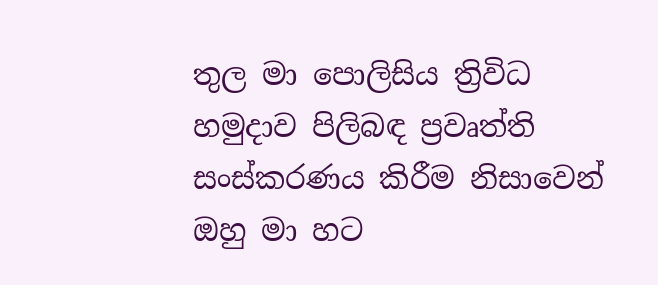තුල මා පොලිසිය ත්‍රිවිධ හමුදාව පිලිබඳ ප්‍රවෘත්ති සංස්කරණය කිරීම නිසාවෙන් ඔහු මා හට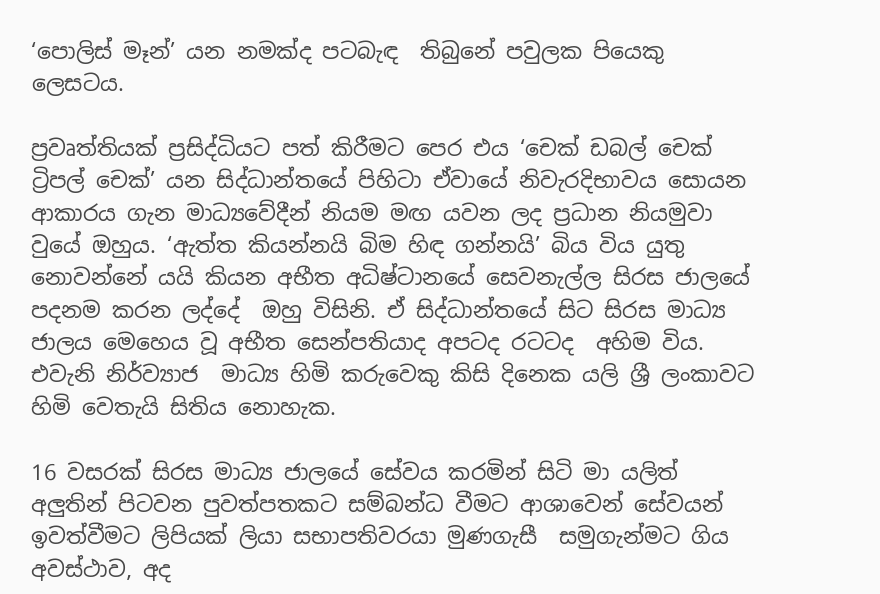‘පොලිස් මෑන්’ යන නමක්ද පටබැඳ  තිබුනේ පවුලක පියෙකු ලෙසටය.

ප්‍රවෘත්තියක් ප්‍රසිද්ධියට පත් කිරීමට පෙර එය ‘චෙක් ඩබල් චෙක් ට්‍රිපල් චෙක්’ යන සිද්ධාන්තයේ පිහිටා ඒවායේ නිවැරදිභාවය සොයන ආකාරය ගැන මාධ්‍යවේදීන් නියම මඟ යවන ලද ප්‍රධාන නියමුවා වුයේ ඔහුය. ‘ඇත්ත කියන්නයි බිම හිඳ ගන්නයි’ බිය විය යුතු නොවන්නේ යයි කියන අභීත අධිෂ්ටානයේ සෙවනැල්ල සිරස ජාලයේ පදනම කරන ලද්දේ  ඔහු විසිනි. ඒ සිද්ධාන්තයේ සිට සිරස මාධ්‍ය ජාලය මෙහෙය වූ අභීත සෙන්පතියාද අපටද රටටද  අහිම විය. එවැනි නිර්ව්‍යාජ  මාධ්‍ය හිමි කරුවෙකු කිසි දිනෙක යලි ශ්‍රී ලංකාවට  හිමි වෙතැයි සිතිය නොහැක.

16 වසරක් සිරස මාධ්‍ය ජාලයේ සේවය කරමින් සිටි මා යලිත් අලුතින් පිටවන පුවත්පතකට සම්බන්ධ වීමට ආශාවෙන් සේවයන් ඉවත්වීමට ලිපියක් ලියා සභාපතිවරයා මුණගැසී  සමුගැන්මට ගිය අවස්ථාව, අද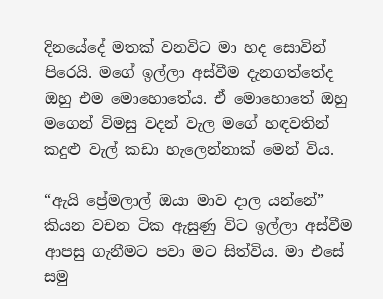දිනයේදේ මතක් වනවිට මා හද සොවින් පිරෙයි. මගේ ඉල්ලා අස්වීම දැනගත්තේද ඔහු එම මොහොතේය. ඒ මොහොතේ ඔහු මගෙන් විමසු වදන් වැල මගේ හඳවතින් කදුළු වැල් කඩා හැලෙන්නාක් මෙන් විය.

“ඇයි ප්‍රේමලාල් ඔයා මාව දාල යන්නේ” කියන වචන ටික ඇසුණු විට ඉල්ලා අස්වීම ආපසු ගැනීමට පවා මට සිත්විය. මා එසේ සමු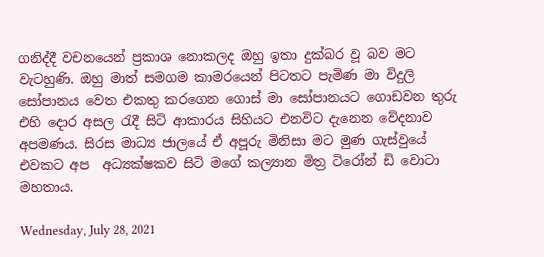ගනිද්දී වචනයෙන් ප්‍රකාශ නොකලද ඔහු ඉතා දුක්බර වූ බව මට වැටහුණි. ඔහු මාත් සමගම කාමරයෙන් පිටතට පැමිණ මා විදුලි සෝපානය වෙත එකතු කරගෙන ගොස් මා සෝපානයට ගොඩවන තුරු එහි දොර අසල රැදී සිටි ආකාරය සිහියට එනවිට දැනෙන වේදනාව අපමණය. සිරස මාධ්‍ය ජාලයේ ඒ අපූරු මිනිසා මට මුණ ගැස්වුයේ එවකට අප  අධ්‍යක්ෂකව සිටි මගේ කල්‍යාන මිත්‍ර ටිරෝන් ඩි වොටා මහතාය.

Wednesday, July 28, 2021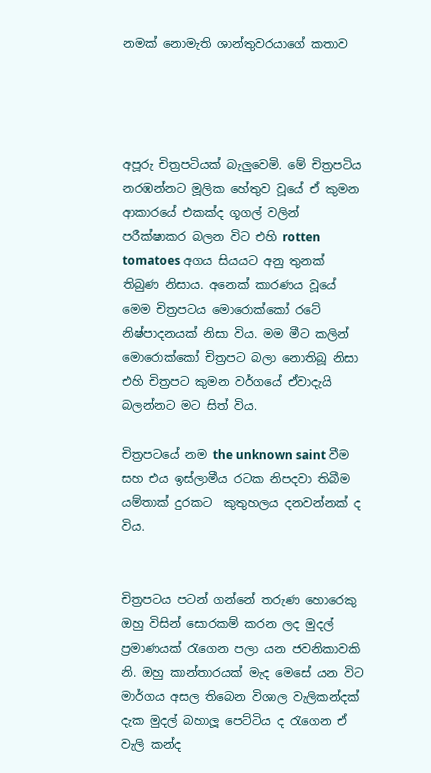නමක් නොමැති ශාන්තුවරයාගේ කතාව




අපූරු චිත්‍රපටියක් බැලුවෙමි. මේ චිත්‍රපටිය නරඹන්නට මූලික හේතුව වූයේ ඒ කුමන ආකාරයේ එකක්ද ගූගල් වලින් පරීක්ෂාකර බලන විට එහි rotten tomatoes අගය සියයට අනු තුනක් තිබුණ නිසාය. අනෙක් කාරණය වූයේ මෙම චිත්‍රපටය මොරොක්කෝ රටේ නිෂ්පාදනයක් නිසා විය. මම මීට කලින් මොරොක්කෝ චිත්‍රපට බලා නොතිබූ නිසා එහි චිත්‍රපට කුමන වර්ගයේ ඒවාදැයි බලන්නට මට සිත් විය.

චිත්‍රපටයේ නම the unknown saint වීම සහ එය ඉස්ලාමීය රටක නිපදවා තිබීම යම්තාක් දුරකට  කුතුහලය දනවන්නක් ද විය.


චිත්‍රපටය පටන් ගන්නේ තරුණ හොරෙකු ඔහු විසින් සොරකම් කරන ලද මුදල් ප්‍රමාණයක් රැගෙන පලා යන ජවනිකාවකි නි. ඔහු කාන්තාරයක් මැද මෙසේ යන විට මාර්ගය අසල තිබෙන විශාල වැලිකන්දක් දැක මුදල් බහාලූ පෙට්ටිය ද රැගෙන ඒ වැලි කන්ද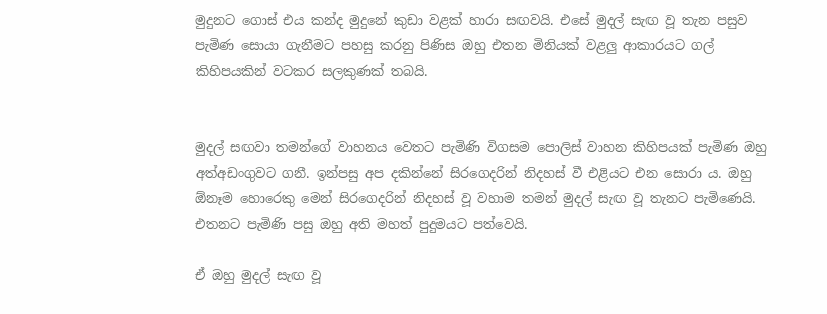මුදුනට ගොස් එය කන්ද මුදුනේ කුඩා වළක් හාරා සඟවයි. එසේ මුදල් සැඟ වූ තැන පසුව පැමිණ සොයා ගැනීමට පහසු කරනු පිණිස ඔහු එතන මිනියක් වළලු ආකාරයට ගල් කිහිපයකින් වටකර සලකුණක් තබයි.


මුදල් සඟවා තමන්ගේ වාහනය වෙතට පැමිණි විගසම පොලිස් වාහන කිහිපයක් පැමිණ ඔහු අත්අඩංගුවට ගනී. ඉන්පසු අප දකින්නේ සිරගෙදරින් නිදහස් වී එළියට එන සොරා ය. ඔහු ඕනෑම හොරෙකු මෙන් සිරගෙදරින් නිදහස් වූ වහාම තමන් මුදල් සැඟ වූ තැනට පැමිණෙයි. එතනට පැමිණි පසු ඔහු අති මහත් පුදුමයට පත්වෙයි.

ඒ ඔහු මුදල් සැඟ වූ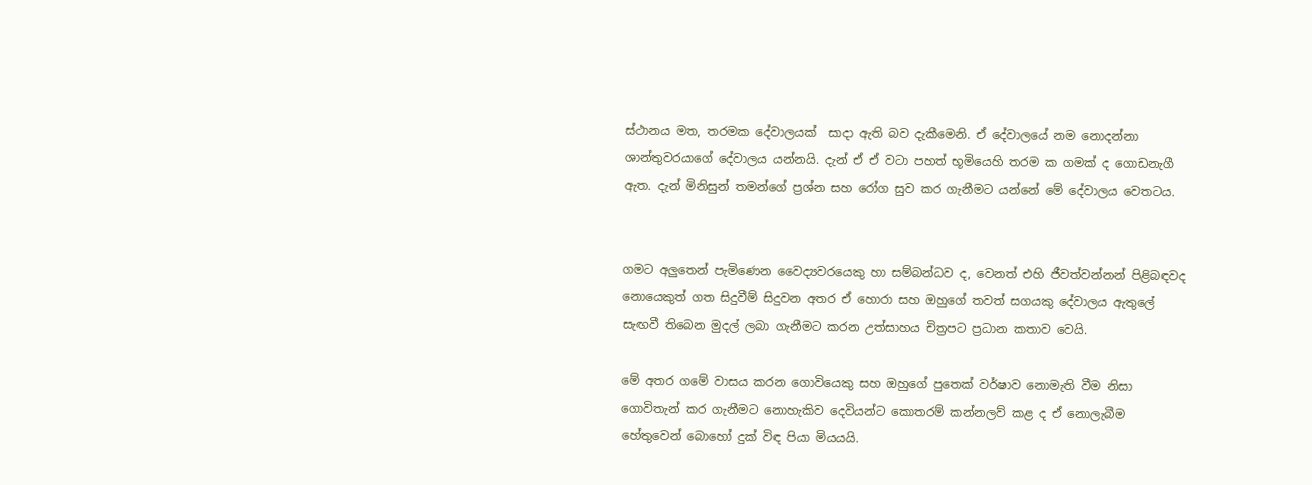ස්ථානය මත, තරමක දේවාලයක්  සාදා ඇති බව දැකීමෙනි. ඒ දේවාලයේ නම නොදන්නා ශාන්තුවරයාගේ දේවාලය යන්නයි. දැන් ඒ ඒ වටා පහත් භූමියෙහි තරම ක ගමක් ද ගොඩනැගී ඇත. දැන් මිනිසුන් තමන්ගේ ප්‍රශ්න සහ රෝග සුව කර ගැනීමට යන්නේ මේ දේවාලය වෙතටය.


ගමට අලුතෙන් පැමිණෙන වෛද්‍යවරයෙකු හා සම්බන්ධව ද, වෙනත් එහි ජීවත්වන්නන් පිළිබඳවද නොයෙකුත් ගත සිදුවීම් සිදුවන අතර ඒ හොරා සහ ඔහුගේ තවත් සගයකු දේවාලය ඇතුලේ සැඟවී තිබෙන මුදල් ලබා ගැනීමට කරන උත්සාහය චිත්‍රපට ප්‍රධාන කතාව වෙයි.

මේ අතර ගමේ වාසය කරන ගොවියෙකු සහ ඔහුගේ පුතෙක් වර්ෂාව නොමැති වීම නිසා ගොවිතැන් කර ගැනීමට නොහැකිව දෙවියන්ට කොතරම් කන්නලව් කළ ද ඒ නොලැබීම හේතුවෙන් බොහෝ දුක් විඳ පියා මියයයි.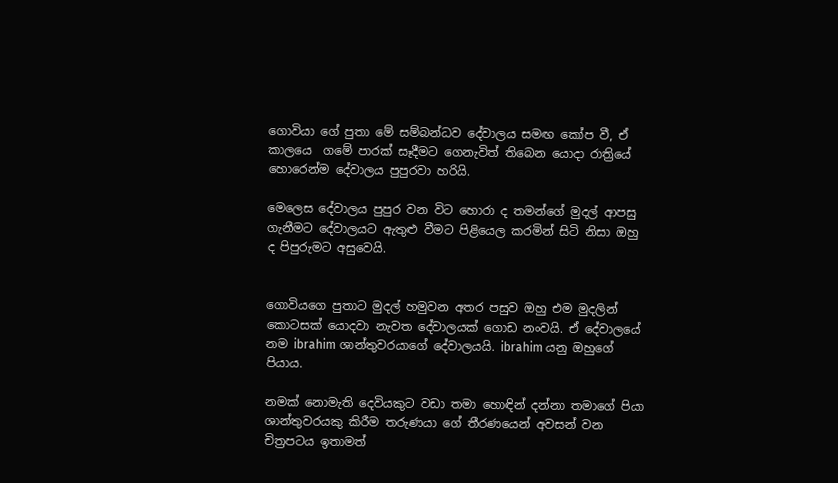ගොවියා ගේ පුතා මේ සම්බන්ධව දේවාලය සමඟ කෝප වී, ඒ කාලයෙ  ගමේ පාරක් සෑදීමට ගෙනැවිත් තිබෙන යොදා රාත්‍රියේ හොරෙන්ම දේවාලය පුපුරවා හරියි.

මෙලෙස දේවාලය පුපුර වන විට හොරා ද තමන්ගේ මුදල් ආපසු ගැනීමට දේවාලයට ඇතුළු වීමට පිළියෙල කරමින් සිටි නිසා ඔහු ද පිපුරුමට අසුවෙයි.


ගොවියගෙ පුතාට මුදල් හමුවන අතර පසුව ඔහු එම මුදලින් කොටසක් යොදවා නැවත දේවාලයක් ගොඩ නංවයි. ඒ දේවාලයේ නම ibrahim ශාන්තුවරයාගේ දේවාලයයි. ibrahim යනු ඔහුගේ පියාය.

නමක් නොමැති දෙවියකුට වඩා තමා හොඳින් දන්නා තමාගේ පියා ශාන්තුවරයකු කිරීම තරුණයා ගේ තීරණයෙන් අවසන් වන චිත්‍රපටය ඉතාමත්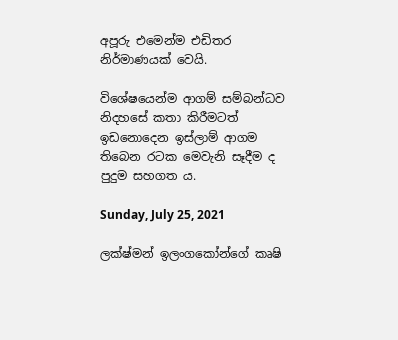අපූරු එමෙන්ම එඩිතර නිර්මාණයක් වෙයි.

විශේෂයෙන්ම ආගම් සම්බන්ධව නිදහසේ කතා කිරීමටත් ඉඩනොදෙන ඉස්ලාම් ආගම තිබෙන රටක මෙවැනි සෑදීම ද පුදුම සහගත ය.

Sunday, July 25, 2021

ලක්ෂ්මන් ඉලංගකෝන්ගේ කෘෂි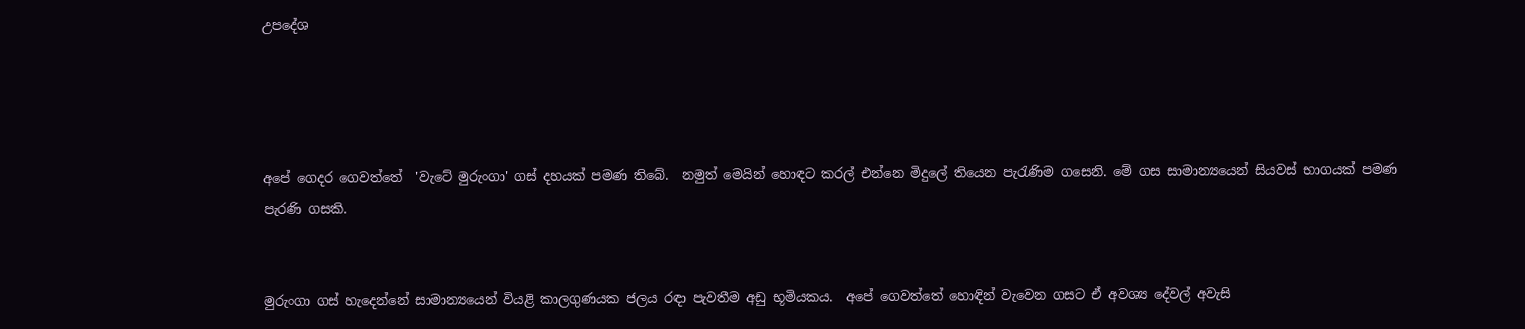උපදේශ




අපේ ගෙදර ගෙවත්තේ  'වැටේ මුරුංගා' ගස් දහයක් පමණ තිබේ.  නමුත් මෙයින් හොඳට කරල් එන්නෙ මිදුලේ තියෙන පැරැණිම ගසෙනි. මේ ගස සාමාන්‍යයෙන් සියවස් භාගයක් පමණ පැරණි ගසකි.


මුරුංගා ගස් හැදෙන්නේ සාමාන්‍යයෙන් වියළි කාලගුණයක ජලය රඳා පැවතීම අඩු භූමියකය.  අපේ ගෙවත්තේ හොඳින් වැවෙන ගසට ඒ අවශ්‍ය දේවල් අවැසි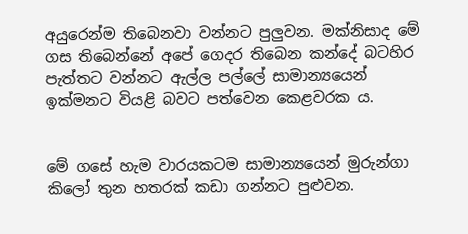අයුරෙන්ම තිබෙනවා වන්නට පුලුවන. මක්නිසාද මේ ගස තිබෙන්නේ අපේ ගෙදර තිබෙන කන්දේ බටහිර පැත්තට වන්නට ඇල්ල පල්ලේ සාමාන්‍යයෙන් ඉක්මනට වියළි බවට පත්වෙන කෙළවරක ය.


මේ ගසේ හැම වාරයකටම සාමාන්‍යයෙන් මුරුන්ගා කිලෝ තුන හතරක් කඩා ගන්නට පුළුවන.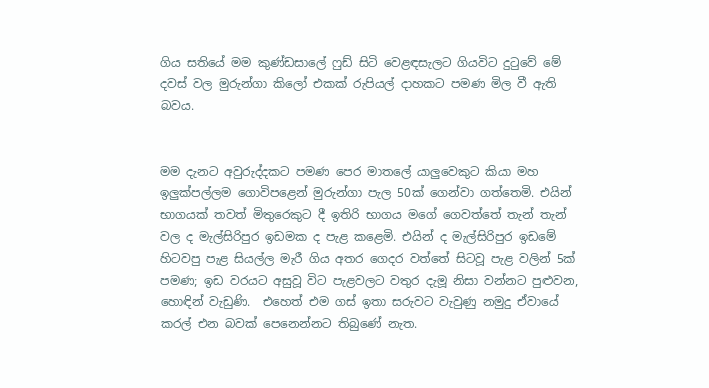ගිය සතියේ මම කුණ්ඩසාලේ ෆුඩ් සිටි වෙළඳසැලට ගියවිට දුටුවේ මේ දවස් වල මුරුන්ගා කිලෝ එකක් රුපියල් දාහකට පමණ මිල වී ඇති බවය.


මම දැනට අවුරුද්දකට පමණ පෙර මාතලේ යාලුවෙකුට කියා මහ ඉලුක්පල්ලම ගොවිපළෙන් මුරුන්ගා පැල 50ක් ගෙන්වා ගත්තෙමි. එයින් භාගයක් තවත් මිතුරෙකුට දී ඉතිරි භාගය මගේ ගෙවත්තේ තැන් තැන් වල ද මැල්සිරිපුර ඉඩමක ද පැළ කළෙමි. එයින් ද මැල්සිරිපුර ඉඩමේ හිටවපු පැළ සියල්ල මැරී ගිය අතර ගෙදර වත්තේ සිටවූ පැළ වලින් 5ක් පමණ; ඉඩ වරයට අසුවූ විට පැළවලට වතුර දැමූ නිසා වන්නට පුළුවන, හොඳින් වැඩුණි.  එහෙත් එම ගස් ඉතා සරුවට වැවුණු නමුදු ඒවායේ කරල් එන බවක් පෙනෙන්නට තිබුණේ නැත.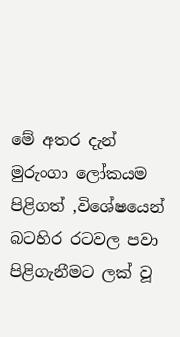මේ අතර දැන් මුරුංගා ලෝකයම පිළිගත් ,විශේෂයෙන් බටහිර රටවල පවා පිළිගැනීමට ලක් වූ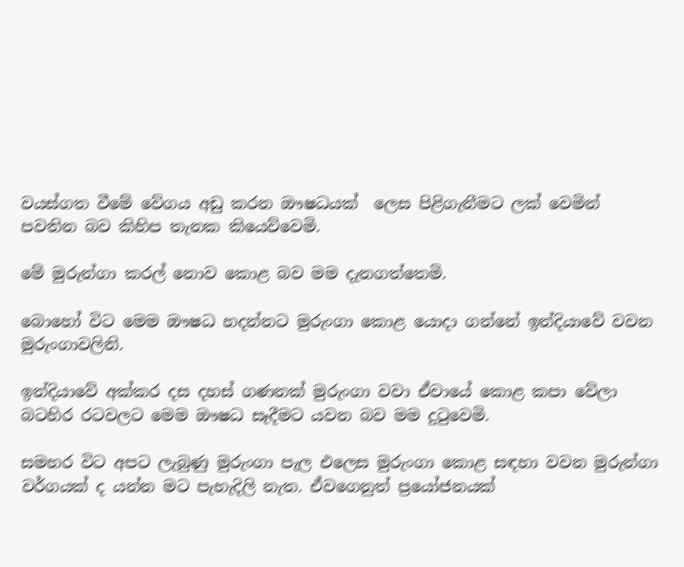වයස්ගත වීමේ වේගය අඩු කරන ඖෂධයක්  ලෙස පිළිගැනීමට ලක් වෙමින් පවතින බව කිහිප තැනක කියෙව්වෙමි.

මේ මුරුන්ගා කරල් නොව කොළ බව මම දැනගත්තෙමි.

බොහෝ විට මෙම ඖෂධ හදන්නට මුරුංගා කොළ යොදා ගන්නේ ඉන්දියාවේ වවන මුරුංගාවලිනි.

ඉන්දියාවේ අක්කර දස දහස් ගණනක් මුරුංගා වවා ඒවායේ කොළ කපා වේලා බටහිර රටවලට මෙම ඖෂධ සෑදීමට යවන බව මම දුටුවෙමි.

සමහර විට අපට ලැබුණු මුරුංගා පැල එලෙස මුරුංගා කොළ සඳහා වවන මුරුන්ගා වර්ගයක් ද යන්න මට පැහැදිලි නැත. ඒවගෙනුත් ප්‍රයෝජනයක්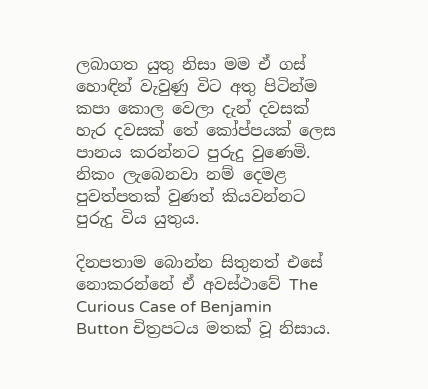ලබාගත යුතු නිසා මම ඒ ගස් හොඳින් වැවුණු විට අතු පිටින්ම කපා කොල වෙලා දැන් දවසක් හැර දවසක් තේ කෝප්පයක් ලෙස පානය කරන්නට පුරුදු වුණෙමි. නිකං ලැබෙනවා නම් දෙමළ පුවත්පතක් වුණත් කියවන්නට පුරුදු විය යුතුය.

දිනපතාම බොන්න සිතුනත් එසේ නොකරන්නේ ඒ අවස්ථාවේ The Curious Case of Benjamin Button චිත්‍රපටය මතක් වූ නිසාය.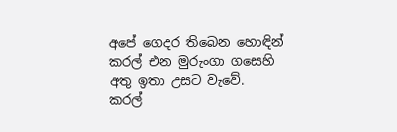අපේ ගෙදර තිබෙන හොඳින් කරල් එන මුරුංගා ගසෙහි අතු ඉතා උසට වැවේ. කරල්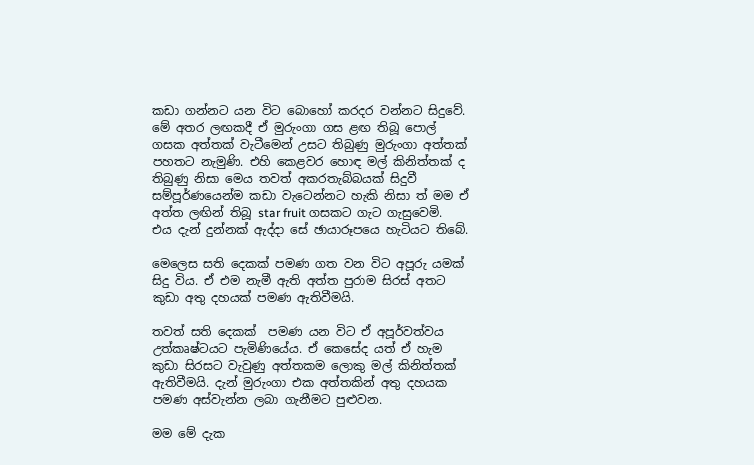කඩා ගන්නට යන විට බොහෝ කරදර වන්නට සිදුවේ. මේ අතර ලඟකදී ඒ මුරුංගා ගස ළඟ තිබූ පොල් ගසක අත්තක් වැටීමෙන් උසට තිබුණු මුරුංගා අත්තක් පහතට නැමුණි. එහි කෙළවර හොඳ මල් කිනිත්තක් ද තිබුණු නිසා මෙය තවත් අකරතැබ්බයක් සිදුවී සම්පූර්ණයෙන්ම කඩා වැටෙන්නට හැකි නිසා ත් මම ඒ අත්ත ලඟින් තිබූ star fruit ගසකට ගැට ගැසුවෙමි. එය දැන් දුන්නක් ඇද්දා සේ ඡායාරූපයෙ හැටියට තිබේ.

මෙලෙස සති දෙකක් පමණ ගත වන විට අපූරු යමක් සිදු විය. ඒ එම නැමී ඇති අත්ත පුරාම සිරස් අතට කුඩා අතු දහයක් පමණ ඇතිවීමයි.

තවත් සති දෙකක්  පමණ යන විට ඒ අපූර්වත්වය උත්කෘෂ්ටයට පැමිණියේය. ඒ කෙසේද යත් ඒ හැම කුඩා සිරසට වැවුණු අත්තකම ලොකු මල් කිනිත්තක් ඇතිවීමයි. දැන් මුරුංගා එක අත්තකින් අතු දහයක පමණ අස්වැන්න ලබා ගැනීමට පුළුවන.

මම මේ දැක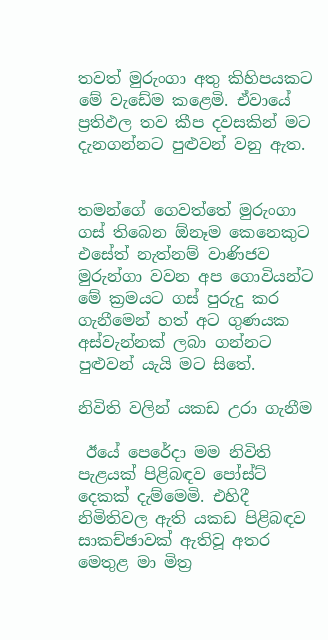තවත් මුරුංගා අතු කිහිපයකට මේ වැඩේම කළෙමි. ඒවායේ ප්‍රතිඵල තව කීප දවසකින් මට දැනගන්නට පුළුවන් වනු ඇත.


තමන්ගේ ගෙවත්තේ මුරුංගා ගස් තිබෙන ඕනෑම කෙනෙකුට එසේත් නැත්නම් වාණිජව මුරුන්ගා වවන අප ගොවියන්ට මේ ක්‍රමයට ගස් පුරුදු කර ගැනීමෙන් හත් අට ගුණයක අස්වැන්නක් ලබා ගන්නට පුළුවන් යැයි මට සිතේ.

නිවිති වලින් යකඩ උරා ගැනීම

 ඊයේ පෙරේදා මම නිවිති පැළයක් පිළිබඳව පෝස්ට් දෙකක් දැම්මෙමි. එහිදී නිමිතිවල ඇති යකඩ පිළිබඳව සාකච්ඡාවක් ඇතිවූ අතර මෙතුළ මා මිත්‍ර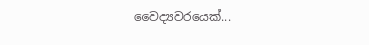වෛද්‍යවරයෙක්...